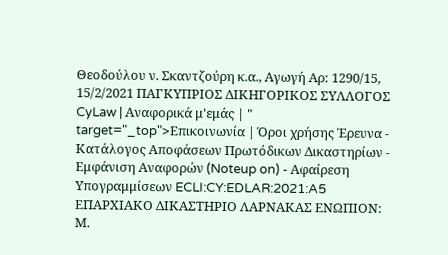Θεοδούλου ν. Σκαντζούρη κ.α., Αγωγή Αρ: 1290/15, 15/2/2021 ΠΑΓΚΥΠΡΙΟΣ ΔΙΚΗΓΟΡΙΚΟΣ ΣΥΛΛΟΓΟΣ CyLaw | Αναφορικά μ'εμάς | " target="_top">Επικοινωνία | Όροι χρήσης Έρευνα - Κατάλογος Αποφάσεων Πρωτόδικων Δικαστηρίων - Εμφάνιση Αναφορών (Noteup on) - Αφαίρεση Υπογραμμίσεων ECLI:CY:EDLAR:2021:A5 ΕΠΑΡΧΙΑΚΟ ΔΙΚΑΣΤΗΡΙΟ ΛΑΡΝΑΚΑΣ ΕΝΩΠΙΟΝ: Μ.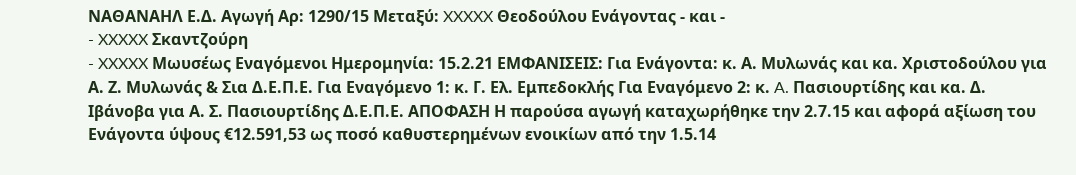ΝΑΘΑΝΑΗΛ Ε.Δ. Αγωγή Αρ: 1290/15 Μεταξύ: XXXXX Θεοδούλου Ενάγοντας - και -
- XXXXX Σκαντζούρη
- XXXXX Μωυσέως Εναγόμενοι Ημερομηνία: 15.2.21 ΕΜΦΑΝΙΣΕΙΣ: Για Ενάγοντα: κ. Α. Μυλωνάς και κα. Χριστοδούλου για Α. Ζ. Μυλωνάς & Σια Δ.Ε.Π.Ε. Για Εναγόμενο 1: κ. Γ. Ελ. Εμπεδοκλής Για Εναγόμενο 2: κ. A. Πασιουρτίδης και κα. Δ. Ιβάνοβα για Α. Σ. Πασιουρτίδης Δ.Ε.Π.Ε. ΑΠΟΦΑΣΗ Η παρούσα αγωγή καταχωρήθηκε την 2.7.15 και αφορά αξίωση του Ενάγοντα ύψους €12.591,53 ως ποσό καθυστερημένων ενοικίων από την 1.5.14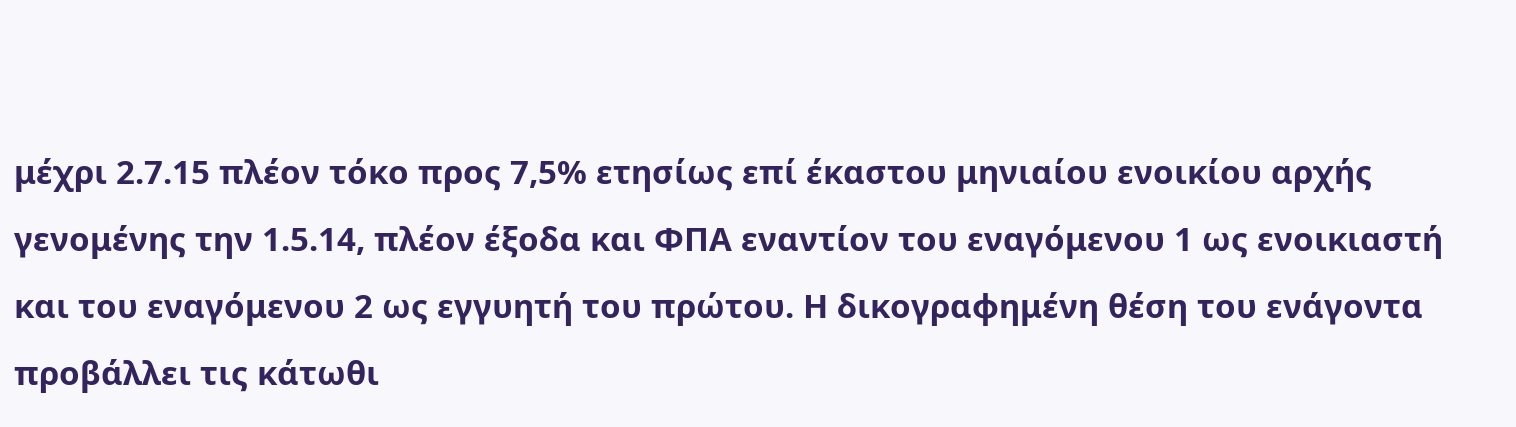μέχρι 2.7.15 πλέον τόκο προς 7,5% ετησίως επί έκαστου μηνιαίου ενοικίου αρχής γενομένης την 1.5.14, πλέον έξοδα και ΦΠΑ εναντίον του εναγόμενου 1 ως ενοικιαστή και του εναγόμενου 2 ως εγγυητή του πρώτου. Η δικογραφημένη θέση του ενάγοντα προβάλλει τις κάτωθι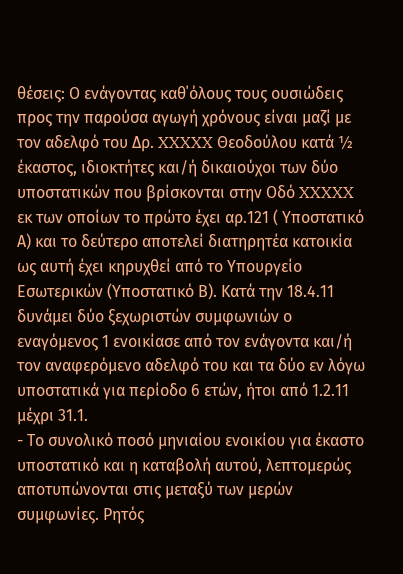θέσεις: Ο ενάγοντας καθ΄όλους τους ουσιώδεις προς την παρούσα αγωγή χρόνους είναι μαζί με τον αδελφό του Δρ. XXXXX Θεοδούλου κατά ½ έκαστος, ιδιοκτήτες και/ή δικαιούχοι των δύο υποστατικών που βρίσκονται στην Οδό XXXXX εκ των οποίων το πρώτο έχει αρ.121 ( Υποστατικό Α) και το δεύτερο αποτελεί διατηρητέα κατοικία ως αυτή έχει κηρυχθεί από το Υπουργείο Εσωτερικών (Υποστατικό Β). Κατά την 18.4.11 δυνάμει δύο ξεχωριστών συμφωνιών ο εναγόμενος 1 ενοικίασε από τον ενάγοντα και/ή τον αναφερόμενο αδελφό του και τα δύο εν λόγω υποστατικά για περίοδο 6 ετών, ήτοι από 1.2.11 μέχρι 31.1.
- Το συνολικό ποσό μηνιαίου ενοικίου για έκαστο υποστατικό και η καταβολή αυτού, λεπτομερώς αποτυπώνονται στις μεταξύ των μερών συμφωνίες. Ρητός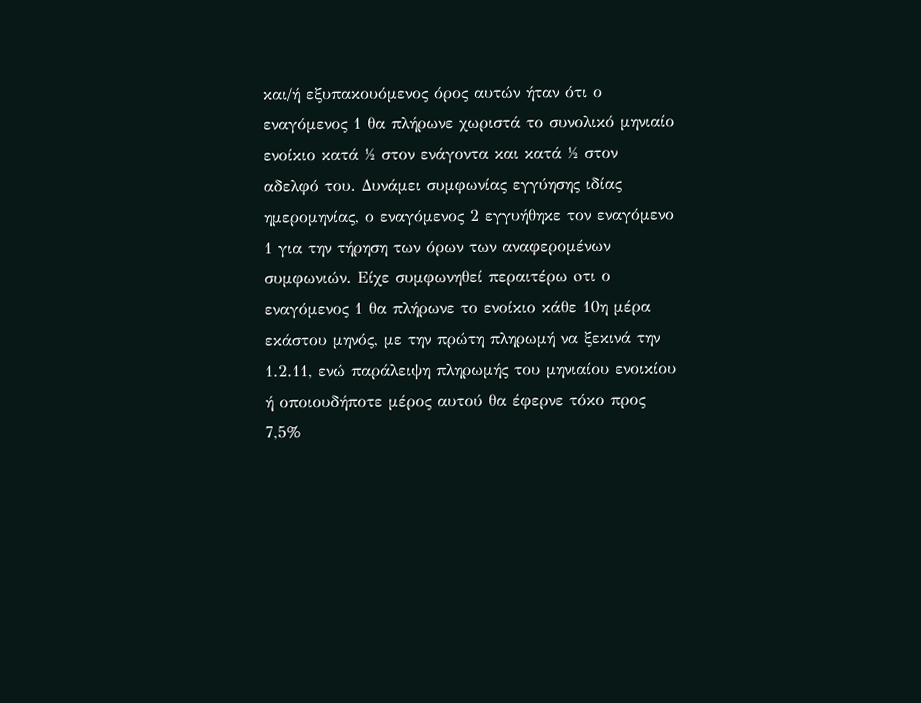και/ή εξυπακουόμενος όρος αυτών ήταν ότι ο εναγόμενος 1 θα πλήρωνε χωριστά το συνολικό μηνιαίο ενοίκιο κατά ½ στον ενάγοντα και κατά ½ στον αδελφό του. Δυνάμει συμφωνίας εγγύησης ιδίας ημερομηνίας, ο εναγόμενος 2 εγγυήθηκε τον εναγόμενο 1 για την τήρηση των όρων των αναφερομένων συμφωνιών. Είχε συμφωνηθεί περαιτέρω oτι ο εναγόμενος 1 θα πλήρωνε το ενοίκιο κάθε 10η μέρα εκάστου μηνός, με την πρώτη πληρωμή να ξεκινά την 1.2.11, ενώ παράλειψη πληρωμής του μηνιαίου ενοικίου ή οποιουδήποτε μέρος αυτού θα έφερνε τόκο προς 7,5%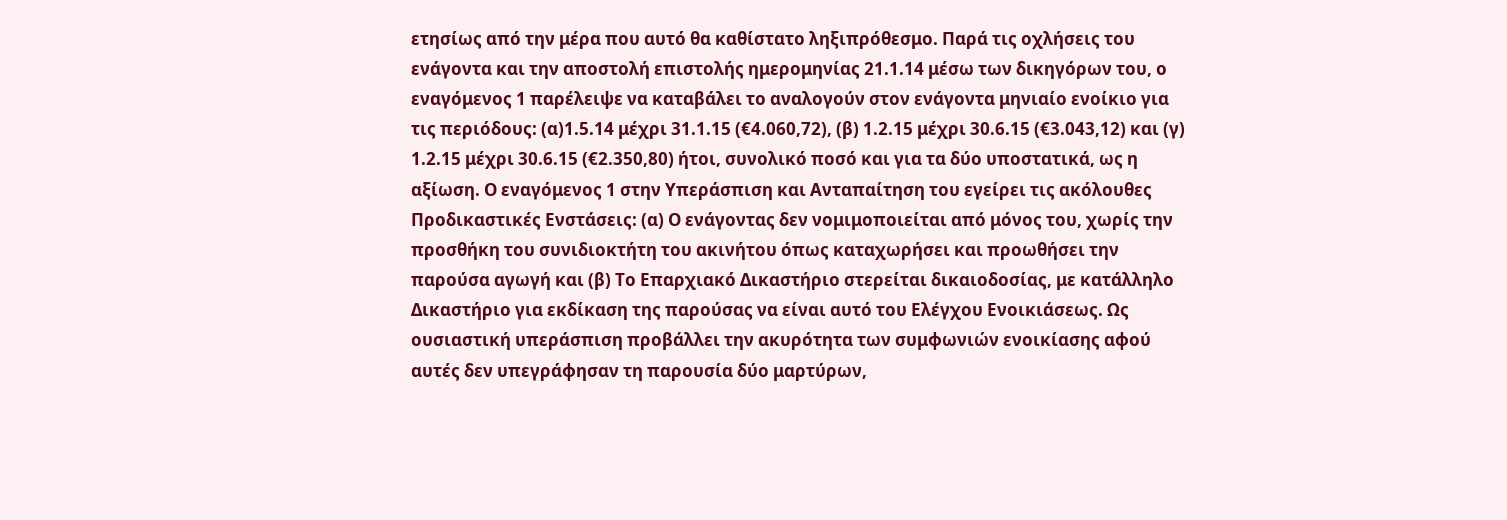ετησίως από την μέρα που αυτό θα καθίστατο ληξιπρόθεσμο. Παρά τις οχλήσεις του ενάγοντα και την αποστολή επιστολής ημερομηνίας 21.1.14 μέσω των δικηγόρων του, ο εναγόμενος 1 παρέλειψε να καταβάλει το αναλογούν στον ενάγοντα μηνιαίο ενοίκιο για τις περιόδους: (α)1.5.14 μέχρι 31.1.15 (€4.060,72), (β) 1.2.15 μέχρι 30.6.15 (€3.043,12) και (γ) 1.2.15 μέχρι 30.6.15 (€2.350,80) ήτοι, συνολικό ποσό και για τα δύο υποστατικά, ως η αξίωση. Ο εναγόμενος 1 στην Υπεράσπιση και Ανταπαίτηση του εγείρει τις ακόλουθες Προδικαστικές Ενστάσεις: (α) Ο ενάγοντας δεν νομιμοποιείται από μόνος του, χωρίς την προσθήκη του συνιδιοκτήτη του ακινήτου όπως καταχωρήσει και προωθήσει την παρούσα αγωγή και (β) Το Επαρχιακό Δικαστήριο στερείται δικαιοδοσίας, με κατάλληλο Δικαστήριο για εκδίκαση της παρούσας να είναι αυτό του Ελέγχου Ενοικιάσεως. Ως ουσιαστική υπεράσπιση προβάλλει την ακυρότητα των συμφωνιών ενοικίασης αφού αυτές δεν υπεγράφησαν τη παρουσία δύο μαρτύρων,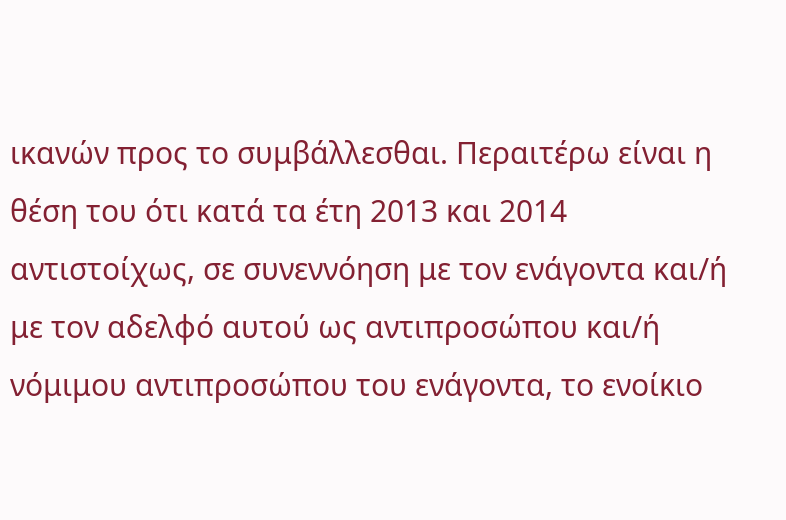ικανών προς το συμβάλλεσθαι. Περαιτέρω είναι η θέση του ότι κατά τα έτη 2013 και 2014 αντιστοίχως, σε συνεννόηση με τον ενάγοντα και/ή με τον αδελφό αυτού ως αντιπροσώπου και/ή νόμιμου αντιπροσώπου του ενάγοντα, το ενοίκιο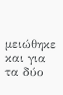μειώθηκε και για τα δύο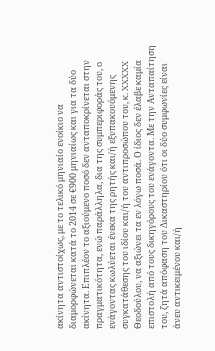ακίνητα αντιστοίχως, με το τελικό μηνιαίο ενοίκιο να διαμορφώνεται κατά το 2014 σε €900 μηνιαίως και για τα δύο ακίνητα. Επιπλέον το αξιούμενο ποσό δεν ανταποκρίνεται στην πραγματικότητα, ενώ παράλληλα, δια της συμπεριφοράς του, ο ενάγοντας κωλύεται ένεκα της ρητής και/ή εξυπακουόμενης συγκατάθεσης του ιδίου και/ή του αντιπροσώπου του, κ. XXXXX Θεοδούλου, να αξιώνει τα εν λόγω ποσά. Ο ίδιος δεν έλαβε καμία επιστολή από τους δικηγόρους του ενάγοντα. Με την Ανταπαίτηση του, ζητά απόφαση του Δικαστηρίου ότι οι δύο συμφωνίες είναι άνευ αντικειμένου και/ή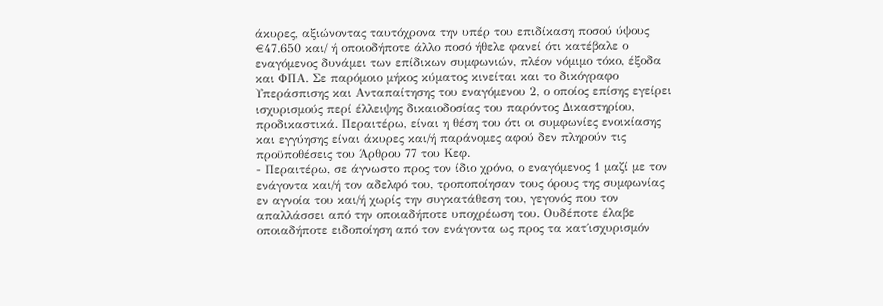άκυρες, αξιώνοντας ταυτόχρονα την υπέρ του επιδίκαση ποσού ύψους €47.650 και/ ή οποιοδήποτε άλλο ποσό ήθελε φανεί ότι κατέβαλε ο εναγόμενος δυνάμει των επίδικων συμφωνιών, πλέον νόμιμο τόκο, έξοδα και ΦΠΑ. Σε παρόμοιο μήκος κύματος κινείται και το δικόγραφο Υπεράσπισης και Ανταπαίτησης του εναγόμενου 2, ο οποίος επίσης εγείρει ισχυρισμούς περί έλλειψης δικαιοδοσίας του παρόντος Δικαστηρίου, προδικαστικά. Περαιτέρω, είναι η θέση του ότι οι συμφωνίες ενοικίασης και εγγύησης είναι άκυρες και/ή παράνομες αφού δεν πληρούν τις προϋποθέσεις του Άρθρου 77 του Κεφ.
- Περαιτέρω, σε άγνωστο προς τον ίδιο χρόνο, ο εναγόμενος 1 μαζί με τον ενάγοντα και/ή τον αδελφό του, τροποποίησαν τους όρους της συμφωνίας εν αγνοία του και/ή χωρίς την συγκατάθεση του, γεγονός που τον απαλλάσσει από την οποιαδήποτε υποχρέωση του. Ουδέποτε έλαβε οποιαδήποτε ειδοποίηση από τον ενάγοντα ως προς τα κατ΄ισχυρισμόν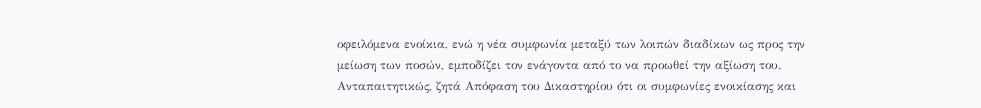οφειλόμενα ενοίκια, ενώ η νέα συμφωνία μεταξύ των λοιπών διαδίκων ως προς την μείωση των ποσών, εμποδίζει τον ενάγοντα από το να προωθεί την αξίωση του. Ανταπαιτητικώς, ζητά Απόφαση του Δικαστηρίου ότι οι συμφωνίες ενοικίασης και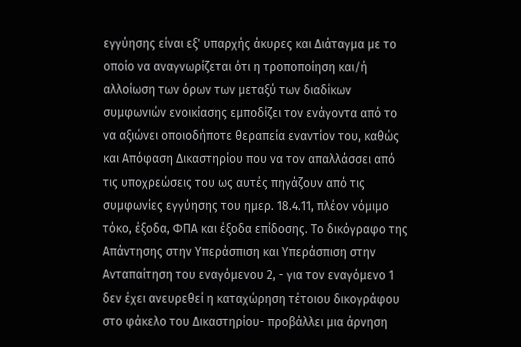εγγύησης είναι εξ' υπαρχής άκυρες και Διάταγμα με το οποίο να αναγνωρίζεται ότι η τροποποίηση και/ή αλλοίωση των όρων των μεταξύ των διαδίκων συμφωνιών ενοικίασης εμποδίζει τον ενάγοντα από το να αξιώνει οποιοδήποτε θεραπεία εναντίον του, καθώς και Απόφαση Δικαστηρίου που να τον απαλλάσσει από τις υποχρεώσεις του ως αυτές πηγάζουν από τις συμφωνίες εγγύησης του ημερ. 18.4.11, πλέον νόμιμο τόκο, έξοδα, ΦΠΑ και έξοδα επίδοσης. Το δικόγραφο της Απάντησης στην Υπεράσπιση και Υπεράσπιση στην Ανταπαίτηση του εναγόμενου 2, - για τον εναγόμενο 1 δεν έχει ανευρεθεί η καταχώρηση τέτοιου δικογράφου στο φάκελο του Δικαστηρίου- προβάλλει μια άρνηση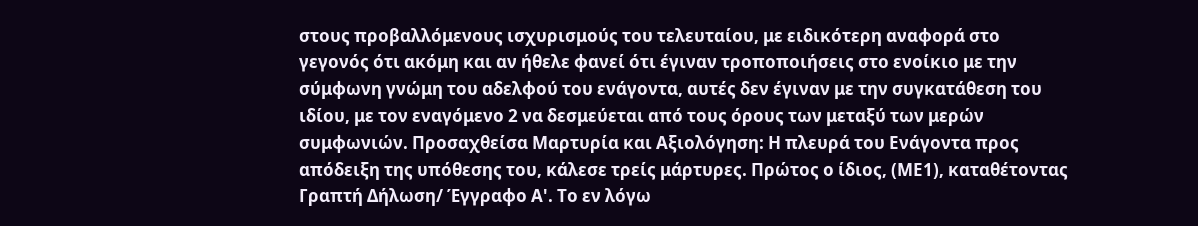στους προβαλλόμενους ισχυρισμούς του τελευταίου, με ειδικότερη αναφορά στο γεγονός ότι ακόμη και αν ήθελε φανεί ότι έγιναν τροποποιήσεις στο ενοίκιο με την σύμφωνη γνώμη του αδελφού του ενάγοντα, αυτές δεν έγιναν με την συγκατάθεση του ιδίου, με τον εναγόμενο 2 να δεσμεύεται από τους όρους των μεταξύ των μερών συμφωνιών. Προσαχθείσα Μαρτυρία και Αξιολόγηση: Η πλευρά του Ενάγοντα προς απόδειξη της υπόθεσης του, κάλεσε τρείς μάρτυρες. Πρώτος ο ίδιος, (ΜΕ1), καταθέτοντας Γραπτή Δήλωση/ Έγγραφο Α'. Το εν λόγω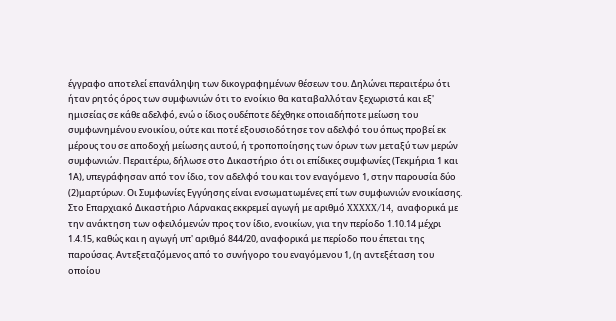έγγραφο αποτελεί επανάληψη των δικογραφημένων θέσεων του. Δηλώνει περαιτέρω ότι ήταν ρητός όρος των συμφωνιών ότι το ενοίκιο θα καταβαλλόταν ξεχωριστά και εξ' ημισείας σε κάθε αδελφό, ενώ ο ίδιος ουδέποτε δέχθηκε οποιαδήποτε μείωση του συμφωνημένου ενοικίου, ούτε και ποτέ εξουσιοδότησε τον αδελφό του όπως προβεί εκ μέρους του σε αποδοχή μείωσης αυτού, ή τροποποίησης των όρων των μεταξύ των μερών συμφωνιών. Περαιτέρω, δήλωσε στο Δικαστήριο ότι οι επίδικες συμφωνίες (Τεκμήρια 1 και 1Α), υπεγράφησαν από τον ίδιο, τον αδελφό του και τον εναγόμενο 1, στην παρουσία δύο
(2)μαρτύρων. Οι Συμφωνίες Εγγύησης είναι ενσωματωμένες επί των συμφωνιών ενοικίασης. Στο Επαρχιακό Δικαστήριο Λάρνακας εκκρεμεί αγωγή με αριθμό XXXXX/14, αναφορικά με την ανάκτηση των οφειλόμενών προς τον ίδιο, ενοικίων, για την περίοδο 1.10.14 μέχρι 1.4.15, καθώς και η αγωγή υπ' αριθμό 844/20, αναφορικά με περίοδο που έπεται της παρούσας. Αντεξεταζόμενος από το συνήγορο του εναγόμενου 1, (η αντεξέταση του οποίου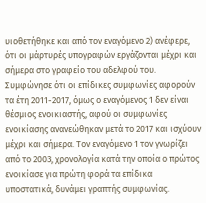υιοθετήθηκε και από τον εναγόμενο 2) ανέφερε, ότι οι μάρτυρές υπογραφών εργάζονται μέχρι και σήμερα στο γραφείο του αδελφού του. Συμφώνησε ότι οι επίδικες συμφωνίες αφορούν τα έτη 2011-2017, όμως ο εναγόμενος 1 δεν είναι θέσμιος ενοικιαστής, αφού οι συμφωνίες ενοικίασης ανανεώθηκαν μετά το 2017 και ισχύουν μέχρι και σήμερα. Τον εναγόμενο 1 τον γνωρίζει από το 2003, χρονολογία κατά την οποία ο πρώτος ενοικίασε για πρώτη φορά τα επίδικα υποστατικά, δυνάμει γραπτής συμφωνίας.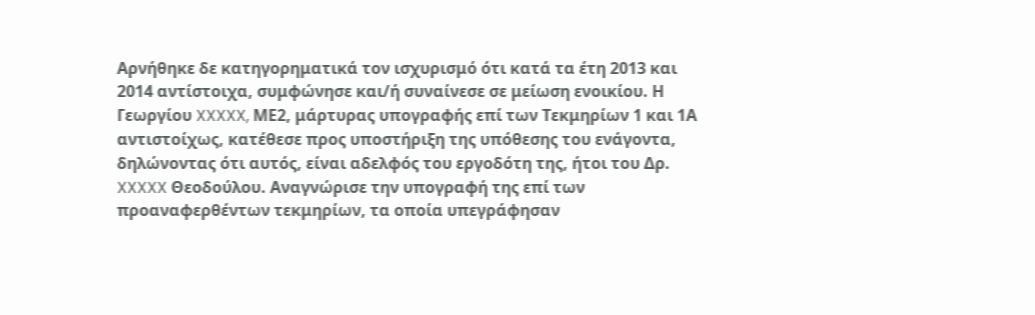Αρνήθηκε δε κατηγορηματικά τον ισχυρισμό ότι κατά τα έτη 2013 και 2014 αντίστοιχα, συμφώνησε και/ή συναίνεσε σε μείωση ενοικίου. Η Γεωργίου XXXXX, ΜΕ2, μάρτυρας υπογραφής επί των Τεκμηρίων 1 και 1Α αντιστοίχως, κατέθεσε προς υποστήριξη της υπόθεσης του ενάγοντα, δηλώνοντας ότι αυτός, είναι αδελφός του εργοδότη της, ήτοι του Δρ. XXXXX Θεοδούλου. Αναγνώρισε την υπογραφή της επί των προαναφερθέντων τεκμηρίων, τα οποία υπεγράφησαν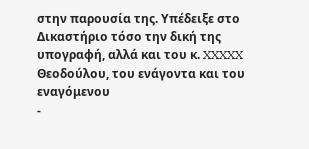στην παρουσία της. Υπέδειξε στο Δικαστήριο τόσο την δική της υπογραφή, αλλά και του κ. XXXXX Θεοδούλου, του ενάγοντα και του εναγόμενου
-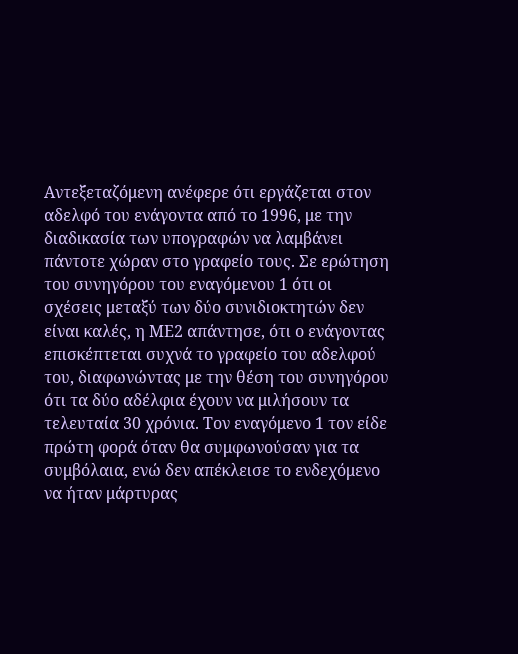Αντεξεταζόμενη ανέφερε ότι εργάζεται στον αδελφό του ενάγοντα από το 1996, με την διαδικασία των υπογραφών να λαμβάνει πάντοτε χώραν στο γραφείο τους. Σε ερώτηση του συνηγόρου του εναγόμενου 1 ότι οι σχέσεις μεταξύ των δύο συνιδιοκτητών δεν είναι καλές, η ΜΕ2 απάντησε, ότι ο ενάγοντας επισκέπτεται συχνά το γραφείο του αδελφού του, διαφωνώντας με την θέση του συνηγόρου ότι τα δύο αδέλφια έχουν να μιλήσουν τα τελευταία 30 χρόνια. Τον εναγόμενο 1 τον είδε πρώτη φορά όταν θα συμφωνούσαν για τα συμβόλαια, ενώ δεν απέκλεισε το ενδεχόμενο να ήταν μάρτυρας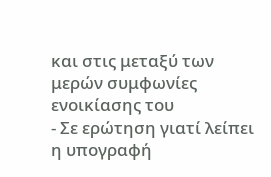και στις μεταξύ των μερών συμφωνίες ενοικίασης του
- Σε ερώτηση γιατί λείπει η υπογραφή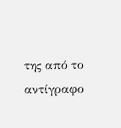της από το αντίγραφο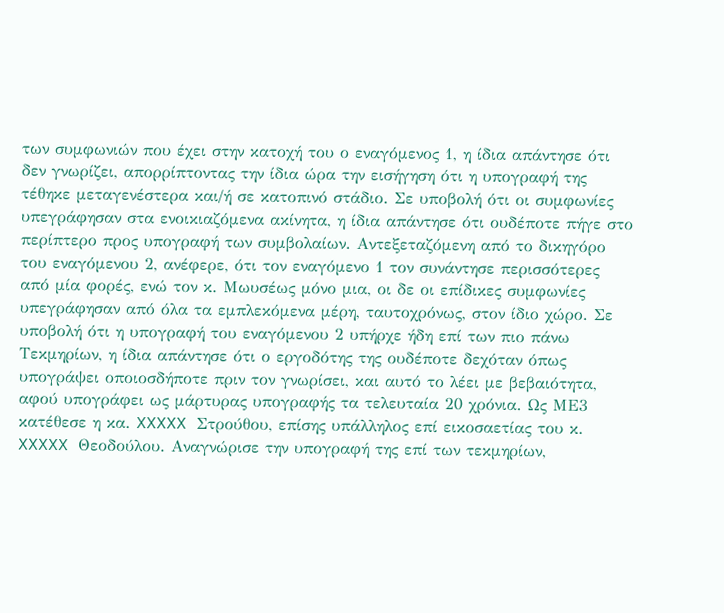των συμφωνιών που έχει στην κατοχή του ο εναγόμενος 1, η ίδια απάντησε ότι δεν γνωρίζει, απορρίπτοντας την ίδια ώρα την εισήγηση ότι η υπογραφή της τέθηκε μεταγενέστερα και/ή σε κατοπινό στάδιο. Σε υποβολή ότι οι συμφωνίες υπεγράφησαν στα ενοικιαζόμενα ακίνητα, η ίδια απάντησε ότι ουδέποτε πήγε στο περίπτερο προς υπογραφή των συμβολαίων. Αντεξεταζόμενη από το δικηγόρο του εναγόμενου 2, ανέφερε, ότι τον εναγόμενο 1 τον συνάντησε περισσότερες από μία φορές, ενώ τον κ. Μωυσέως μόνο μια, οι δε οι επίδικες συμφωνίες υπεγράφησαν από όλα τα εμπλεκόμενα μέρη, ταυτοχρόνως, στον ίδιο χώρο. Σε υποβολή ότι η υπογραφή του εναγόμενου 2 υπήρχε ήδη επί των πιο πάνω Τεκμηρίων, η ίδια απάντησε ότι ο εργοδότης της ουδέποτε δεχόταν όπως υπογράψει οποιοσδήποτε πριν τον γνωρίσει, και αυτό το λέει με βεβαιότητα, αφού υπογράφει ως μάρτυρας υπογραφής τα τελευταία 20 χρόνια. Ως ΜΕ3 κατέθεσε η κα. XXXXX Στρούθου, επίσης υπάλληλος επί εικοσαετίας του κ. XXXXX Θεοδούλου. Αναγνώρισε την υπογραφή της επί των τεκμηρίων,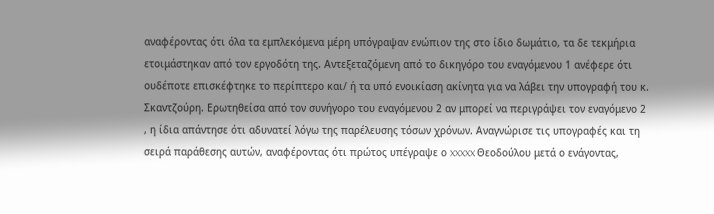αναφέροντας ότι όλα τα εμπλεκόμενα μέρη υπόγραψαν ενώπιον της στο ίδιο δωμάτιο, τα δε τεκμήρια ετοιμάστηκαν από τον εργοδότη της. Αντεξεταζόμενη από το δικηγόρο του εναγόμενου 1 ανέφερε ότι ουδέποτε επισκέφτηκε το περίπτερο και/ ή τα υπό ενοικίαση ακίνητα για να λάβει την υπογραφή του κ. Σκαντζούρη. Ερωτηθείσα από τον συνήγορο του εναγόμενου 2 αν μπορεί να περιγράψει τον εναγόμενο 2 , η ίδια απάντησε ότι αδυνατεί λόγω της παρέλευσης τόσων χρόνων. Αναγνώρισε τις υπογραφές και τη σειρά παράθεσης αυτών, αναφέροντας ότι πρώτος υπέγραψε ο XXXXX Θεοδούλου μετά ο ενάγοντας,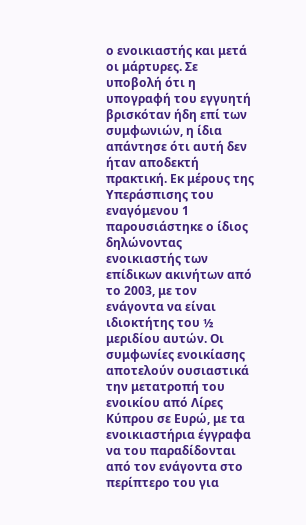ο ενοικιαστής και μετά οι μάρτυρες. Σε υποβολή ότι η υπογραφή του εγγυητή βρισκόταν ήδη επί των συμφωνιών, η ίδια απάντησε ότι αυτή δεν ήταν αποδεκτή πρακτική. Εκ μέρους της Υπεράσπισης του εναγόμενου 1 παρουσιάστηκε ο ίδιος δηλώνοντας ενοικιαστής των επίδικων ακινήτων από το 2003, με τον ενάγοντα να είναι ιδιοκτήτης του ½ μεριδίου αυτών. Οι συμφωνίες ενοικίασης αποτελούν ουσιαστικά την μετατροπή του ενοικίου από Λίρες Κύπρου σε Ευρώ, με τα ενοικιαστήρια έγγραφα να του παραδίδονται από τον ενάγοντα στο περίπτερο του για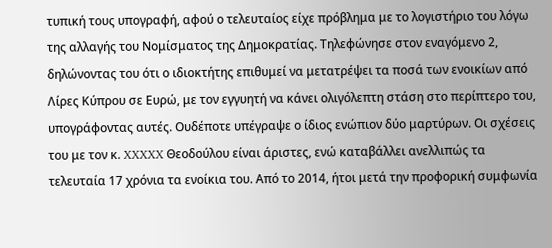τυπική τους υπογραφή, αφού ο τελευταίος είχε πρόβλημα με το λογιστήριο του λόγω της αλλαγής του Νομίσματος της Δημοκρατίας. Τηλεφώνησε στον εναγόμενο 2, δηλώνοντας του ότι ο ιδιοκτήτης επιθυμεί να μετατρέψει τα ποσά των ενοικίων από Λίρες Κύπρου σε Ευρώ, με τον εγγυητή να κάνει ολιγόλεπτη στάση στο περίπτερο του, υπογράφοντας αυτές. Ουδέποτε υπέγραψε ο ίδιος ενώπιον δύο μαρτύρων. Οι σχέσεις του με τον κ. XXXXX Θεοδούλου είναι άριστες, ενώ καταβάλλει ανελλιπώς τα τελευταία 17 χρόνια τα ενοίκια του. Από το 2014, ήτοι μετά την προφορική συμφωνία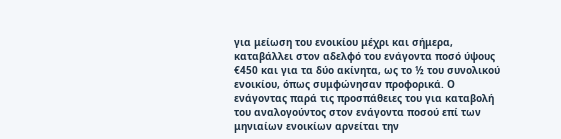για μείωση του ενοικίου μέχρι και σήμερα, καταβάλλει στον αδελφό του ενάγοντα ποσό ύψους €450 και για τα δύο ακίνητα, ως το ½ του συνολικού ενοικίου, όπως συμφώνησαν προφορικά. Ο ενάγοντας παρά τις προσπάθειες του για καταβολή του αναλογούντος στον ενάγοντα ποσού επί των μηνιαίων ενοικίων αρνείται την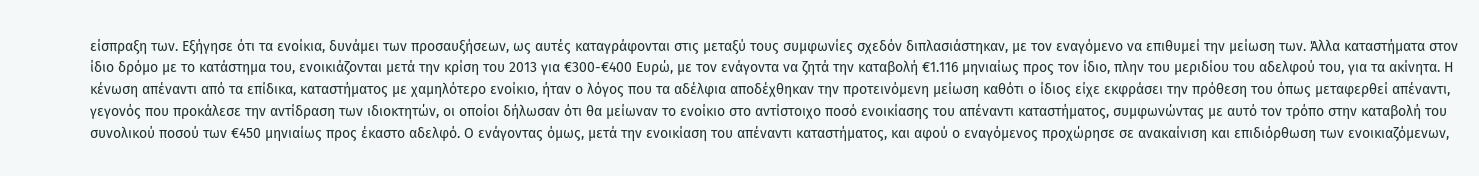είσπραξη των. Εξήγησε ότι τα ενοίκια, δυνάμει των προσαυξήσεων, ως αυτές καταγράφονται στις μεταξύ τους συμφωνίες σχεδόν διπλασιάστηκαν, με τον εναγόμενο να επιθυμεί την μείωση των. Άλλα καταστήματα στον ίδιο δρόμο με το κατάστημα του, ενοικιάζονται μετά την κρίση του 2013 για €300-€400 Ευρώ, με τον ενάγοντα να ζητά την καταβολή €1.116 μηνιαίως προς τον ίδιο, πλην του μεριδίου του αδελφού του, για τα ακίνητα. Η κένωση απέναντι από τα επίδικα, καταστήματος με χαμηλότερο ενοίκιο, ήταν ο λόγος που τα αδέλφια αποδέχθηκαν την προτεινόμενη μείωση καθότι ο ίδιος είχε εκφράσει την πρόθεση του όπως μεταφερθεί απέναντι, γεγονός που προκάλεσε την αντίδραση των ιδιοκτητών, οι οποίοι δήλωσαν ότι θα μείωναν το ενοίκιο στο αντίστοιχο ποσό ενοικίασης του απέναντι καταστήματος, συμφωνώντας με αυτό τον τρόπο στην καταβολή του συνολικού ποσού των €450 μηνιαίως προς έκαστο αδελφό. Ο ενάγοντας όμως, μετά την ενοικίαση του απέναντι καταστήματος, και αφού ο εναγόμενος προχώρησε σε ανακαίνιση και επιδιόρθωση των ενοικιαζόμενων,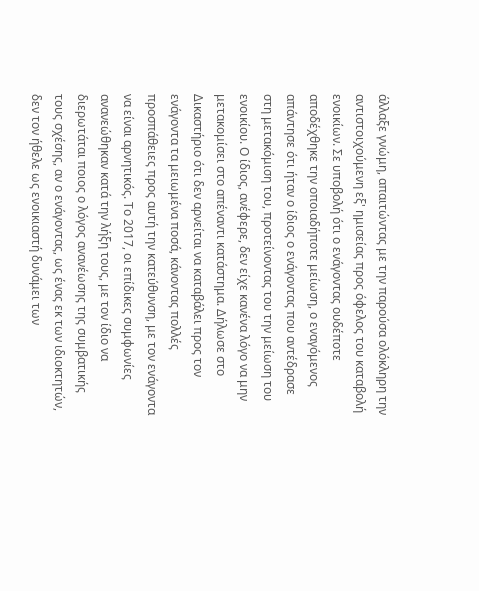άλλαξε γνώμη, απαιτώντας με την παρούσα ολόκληρη την αντιστοιχούμενη εξ' ημισείας προς όφελος του καταβολή ενοικίων. Σε υποβολή ότι ο ενάγοντας ουδέποτε αποδέχθηκε την οποιαδήποτε μείωση, ο εναγόμενος απάντησε ότι ήταν ο ίδιος ο ενάγοντας που αντέδρασε στη μετακόμιση του, προτείνοντας του την μείωση του ενοικίου. Ο ίδιος, ανέφερε, δεν είχε κανένα λόγο να μην μετακομίσει στο απέναντι κατάστημα. Δήλωσε στο Δικαστήριο ότι δεν αρνείται να καταβάλει προς τον ενάγοντα τα μειωμένα ποσά, κάνοντας πολλές προσπάθειες προς αυτή την κατεύθυνση, με τον ενάγοντα να είναι αρνητικός. Το 2017, οι επίδικες συμφωνίες ανανεώθηκαν κατά την λήξη τους, με τον ίδιο να διερωτάται ποιος ο λόγος ανανέωσης της συμβατικής τους σχέσης, αν ο ενάγοντας, ως ένας εκ των ιδιοκτητών, δεν τον ήθελε ως ενοικιαστή δυνάμει των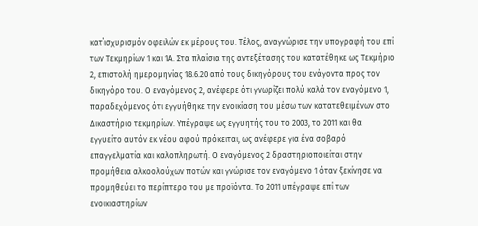κατ΄ισχυρισμόν οφειλών εκ μέρους του. Τέλος, αναγνώρισε την υπογραφή του επί των Τεκμηρίων 1 και 1Α. Στα πλαίσια της αντεξέτασης του κατατέθηκε ως Τεκμήριο 2, επιστολή ημερομηνίας 18.6.20 από τους δικηγόρους του ενάγοντα προς τον δικηγόρο του. Ο εναγόμενος 2, ανέφερε ότι γνωρίζει πολύ καλά τον εναγόμενο 1, παραδεχόμενος ότι εγγυήθηκε την ενοικίαση του μέσω των κατατεθειμένων στο Δικαστήριο τεκμηρίων. Υπέγραψε ως εγγυητής του το 2003, το 2011 και θα εγγυείτο αυτόν εκ νέου αφού πρόκειται, ως ανέφερε για ένα σοβαρό επαγγελματία και καλοπληρωτή. Ο εναγόμενος 2 δραστηριοποιείται στην προμήθεια αλκοολούχων ποτών και γνώρισε τον εναγόμενο 1 όταν ξεκίνησε να προμηθεύει το περίπτερο του με προϊόντα. Το 2011 υπέγραψε επί των ενοικιαστηρίων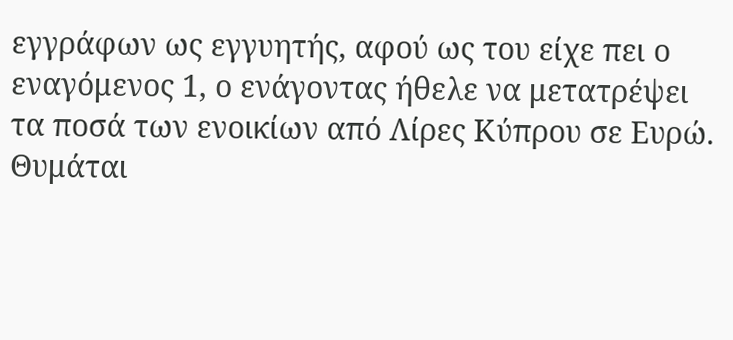εγγράφων ως εγγυητής, αφού ως του είχε πει ο εναγόμενος 1, ο ενάγοντας ήθελε να μετατρέψει τα ποσά των ενοικίων από Λίρες Κύπρου σε Ευρώ. Θυμάται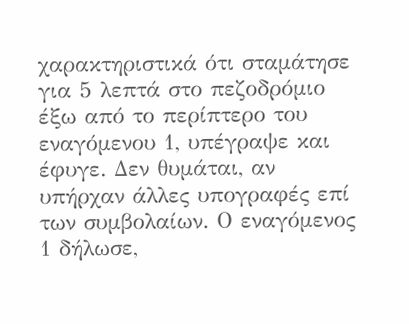χαρακτηριστικά ότι σταμάτησε για 5 λεπτά στο πεζοδρόμιο έξω από το περίπτερο του εναγόμενου 1, υπέγραψε και έφυγε. Δεν θυμάται, αν υπήρχαν άλλες υπογραφές επί των συμβολαίων. Ο εναγόμενος 1 δήλωσε,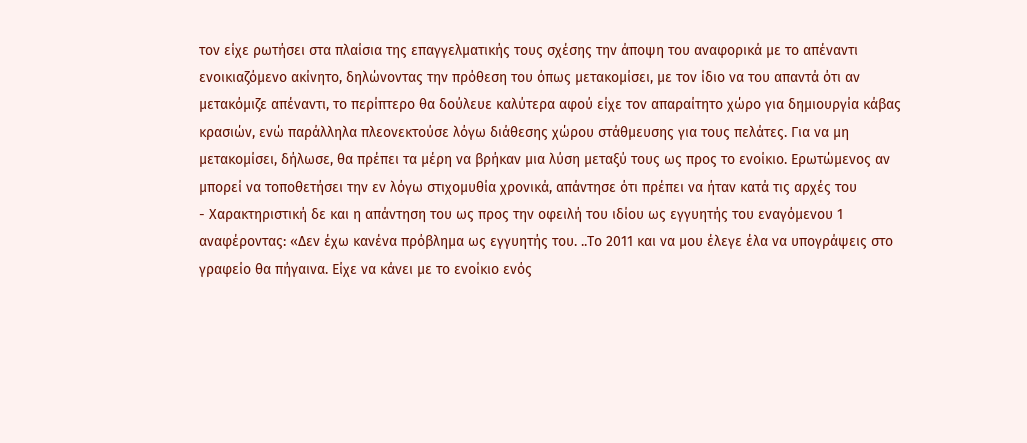τον είχε ρωτήσει στα πλαίσια της επαγγελματικής τους σχέσης την άποψη του αναφορικά με το απέναντι ενοικιαζόμενο ακίνητο, δηλώνοντας την πρόθεση του όπως μετακομίσει, με τον ίδιο να του απαντά ότι αν μετακόμιζε απέναντι, το περίπτερο θα δούλευε καλύτερα αφού είχε τον απαραίτητο χώρο για δημιουργία κάβας κρασιών, ενώ παράλληλα πλεονεκτούσε λόγω διάθεσης χώρου στάθμευσης για τους πελάτες. Για να μη μετακομίσει, δήλωσε, θα πρέπει τα μέρη να βρήκαν μια λύση μεταξύ τους ως προς το ενοίκιο. Ερωτώμενος αν μπορεί να τοποθετήσει την εν λόγω στιχομυθία χρονικά, απάντησε ότι πρέπει να ήταν κατά τις αρχές του
- Χαρακτηριστική δε και η απάντηση του ως προς την οφειλή του ιδίου ως εγγυητής του εναγόμενου 1 αναφέροντας: «Δεν έχω κανένα πρόβλημα ως εγγυητής του. ..Το 2011 και να μου έλεγε έλα να υπογράψεις στο γραφείο θα πήγαινα. Είχε να κάνει με το ενοίκιο ενός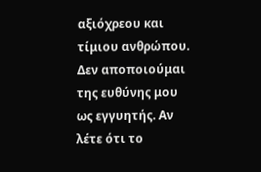αξιόχρεου και τίμιου ανθρώπου. Δεν αποποιούμαι της ευθύνης μου ως εγγυητής. Αν λέτε ότι το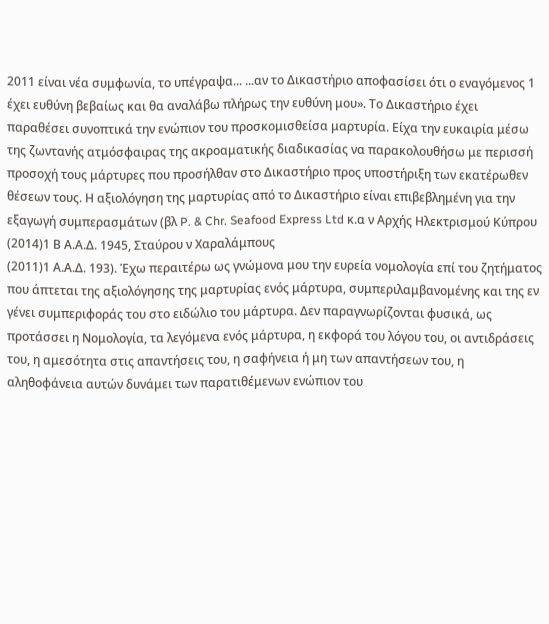2011 είναι νέα συμφωνία, το υπέγραψα... ...αν το Δικαστήριο αποφασίσει ότι ο εναγόμενος 1 έχει ευθύνη βεβαίως και θα αναλάβω πλήρως την ευθύνη μου». Το Δικαστήριο έχει παραθέσει συνοπτικά την ενώπιον του προσκομισθείσα μαρτυρία. Είχα την ευκαιρία μέσω της ζωντανής ατμόσφαιρας της ακροαματικής διαδικασίας να παρακολουθήσω με περισσή προσοχή τους μάρτυρες που προσήλθαν στο Δικαστήριο προς υποστήριξη των εκατέρωθεν θέσεων τους. Η αξιολόγηση της μαρτυρίας από το Δικαστήριο είναι επιβεβλημένη για την εξαγωγή συμπερασμάτων (βλ P. & Chr. Seafood Express Ltd κ.α ν Αρχής Ηλεκτρισμού Κύπρου
(2014)1 Β Α.Α.Δ. 1945, Σταύρου ν Χαραλάμπους
(2011)1 Α.Α.Δ. 193). Έχω περαιτέρω ως γνώμονα μου την ευρεία νομολογία επί του ζητήματος που άπτεται της αξιολόγησης της μαρτυρίας ενός μάρτυρα, συμπεριλαμβανομένης και της εν γένει συμπεριφοράς του στο ειδώλιο του μάρτυρα. Δεν παραγνωρίζονται φυσικά, ως προτάσσει η Νομολογία, τα λεγόμενα ενός μάρτυρα, η εκφορά του λόγου του, οι αντιδράσεις του, η αμεσότητα στις απαντήσεις του, η σαφήνεια ή μη των απαντήσεων του, η αληθοφάνεια αυτών δυνάμει των παρατιθέμενων ενώπιον του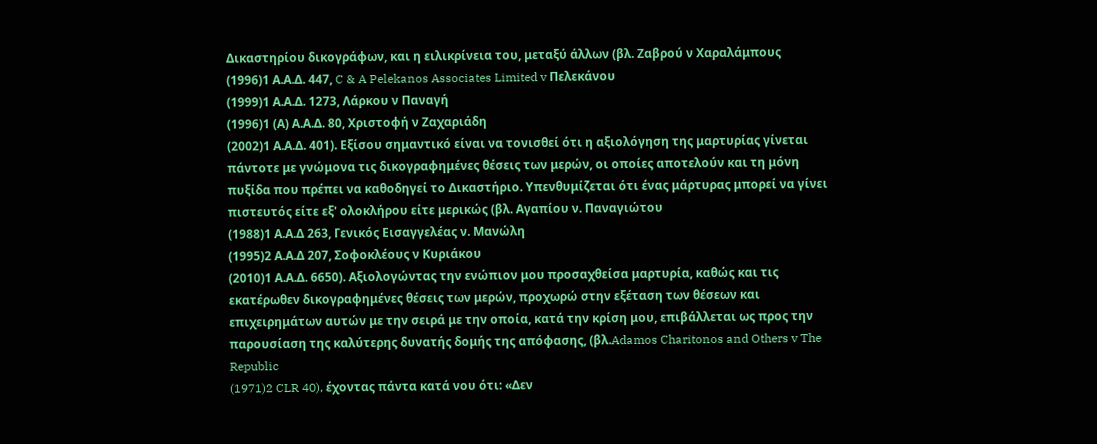Δικαστηρίου δικογράφων, και η ειλικρίνεια του, μεταξύ άλλων (βλ. Ζαβρού ν Χαραλάμπους
(1996)1 Α.Α.Δ. 447, C & A Pelekanos Associates Limited v Πελεκάνου
(1999)1 Α.Α.Δ. 1273, Λάρκου ν Παναγή
(1996)1 (Α) Α.Α.Δ. 80, Χριστοφή ν Ζαχαριάδη
(2002)1 Α.Α.Δ. 401). Εξίσου σημαντικό είναι να τονισθεί ότι η αξιολόγηση της μαρτυρίας γίνεται πάντοτε με γνώμονα τις δικογραφημένες θέσεις των μερών, οι οποίες αποτελούν και τη μόνη πυξίδα που πρέπει να καθοδηγεί το Δικαστήριο. Υπενθυμίζεται ότι ένας μάρτυρας μπορεί να γίνει πιστευτός είτε εξ' ολοκλήρου είτε μερικώς (βλ. Αγαπίου ν. Παναγιώτου
(1988)1 Α.Α.Δ 263, Γενικός Εισαγγελέας ν. Μανώλη
(1995)2 Α.Α.Δ 207, Σοφοκλέους ν Κυριάκου
(2010)1 Α.Α.Δ. 6650). Αξιολογώντας την ενώπιον μου προσαχθείσα μαρτυρία, καθώς και τις εκατέρωθεν δικογραφημένες θέσεις των μερών, προχωρώ στην εξέταση των θέσεων και επιχειρημάτων αυτών με την σειρά με την οποία, κατά την κρίση μου, επιβάλλεται ως προς την παρουσίαση της καλύτερης δυνατής δομής της απόφασης, (βλ.Adamos Charitonos and Others v The Republic
(1971)2 CLR 40), έχοντας πάντα κατά νου ότι: «Δεν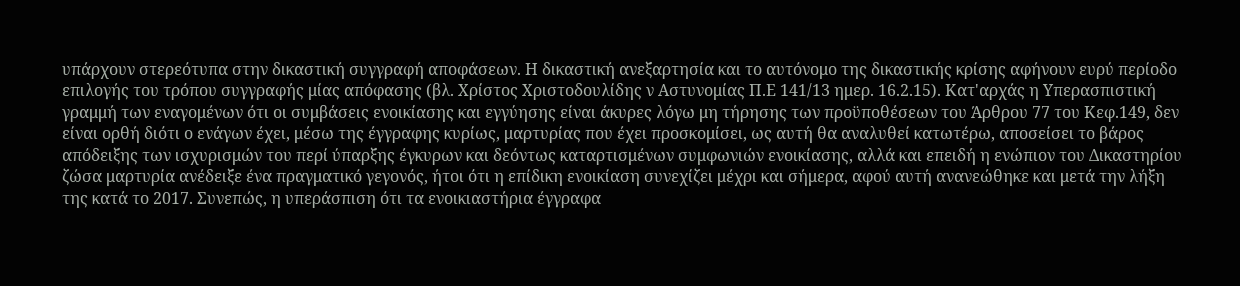υπάρχουν στερεότυπα στην δικαστική συγγραφή αποφάσεων. Η δικαστική ανεξαρτησία και το αυτόνομο της δικαστικής κρίσης αφήνουν ευρύ περίοδο επιλογής του τρόπου συγγραφής μίας απόφασης (βλ. Χρίστος Χριστοδουλίδης ν Αστυνομίας Π.Ε 141/13 ημερ. 16.2.15). Κατ'αρχάς η Υπερασπιστική γραμμή των εναγομένων ότι οι συμβάσεις ενοικίασης και εγγύησης είναι άκυρες λόγω μη τήρησης των προϋποθέσεων του Άρθρου 77 του Κεφ.149, δεν είναι ορθή διότι ο ενάγων έχει, μέσω της έγγραφης κυρίως, μαρτυρίας που έχει προσκομίσει, ως αυτή θα αναλυθεί κατωτέρω, αποσείσει το βάρος απόδειξης των ισχυρισμών του περί ύπαρξης έγκυρων και δεόντως καταρτισμένων συμφωνιών ενοικίασης, αλλά και επειδή η ενώπιον του Δικαστηρίου ζώσα μαρτυρία ανέδειξε ένα πραγματικό γεγονός, ήτοι ότι η επίδικη ενοικίαση συνεχίζει μέχρι και σήμερα, αφού αυτή ανανεώθηκε και μετά την λήξη της κατά το 2017. Συνεπώς, η υπεράσπιση ότι τα ενοικιαστήρια έγγραφα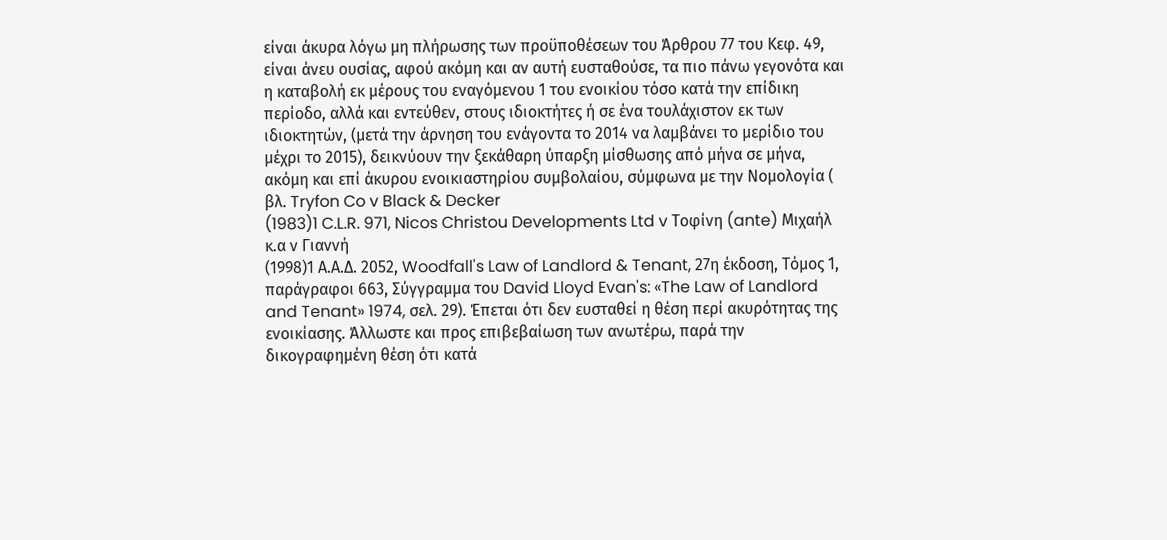είναι άκυρα λόγω μη πλήρωσης των προϋποθέσεων του Άρθρου 77 του Κεφ. 49, είναι άνευ ουσίας, αφού ακόμη και αν αυτή ευσταθούσε, τα πιο πάνω γεγονότα και η καταβολή εκ μέρους του εναγόμενου 1 του ενοικίου τόσο κατά την επίδικη περίοδο, αλλά και εντεύθεν, στους ιδιοκτήτες ή σε ένα τουλάχιστον εκ των ιδιοκτητών, (μετά την άρνηση του ενάγοντα το 2014 να λαμβάνει το μερίδιο του μέχρι το 2015), δεικνύουν την ξεκάθαρη ύπαρξη μίσθωσης από μήνα σε μήνα, ακόμη και επί άκυρου ενοικιαστηρίου συμβολαίου, σύμφωνα με την Νομολογία ( βλ. Tryfon Co v Black & Decker
(1983)1 C.L.R. 971, Nicos Christou Developments Ltd v Τοφίνη (ante) Μιχαήλ κ.α ν Γιαννή
(1998)1 Α.Α.Δ. 2052, Woodfall's Law of Landlord & Tenant, 27η έκδοση, Τόμος 1, παράγραφοι 663, Σύγγραμμα του David Lloyd Evan's: «The Law of Landlord and Tenant» 1974, σελ. 29). Έπεται ότι δεν ευσταθεί η θέση περί ακυρότητας της ενοικίασης. Άλλωστε και προς επιβεβαίωση των ανωτέρω, παρά την δικογραφημένη θέση ότι κατά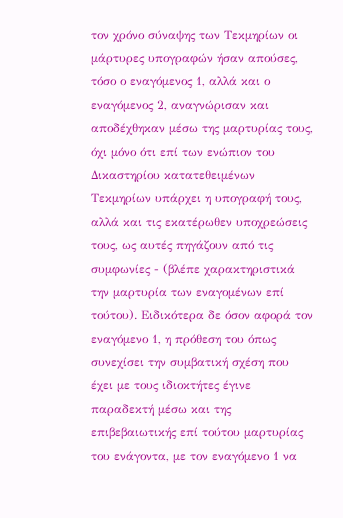τον χρόνο σύναψης των Τεκμηρίων οι μάρτυρες υπογραφών ήσαν απούσες, τόσο ο εναγόμενος 1, αλλά και ο εναγόμενος 2, αναγνώρισαν και αποδέχθηκαν μέσω της μαρτυρίας τους, όχι μόνο ότι επί των ενώπιον του Δικαστηρίου κατατεθειμένων Τεκμηρίων υπάρχει η υπογραφή τους, αλλά και τις εκατέρωθεν υποχρεώσεις τους, ως αυτές πηγάζουν από τις συμφωνίες - (βλέπε χαρακτηριστικά την μαρτυρία των εναγομένων επί τούτου). Ειδικότερα δε όσον αφορά τον εναγόμενο 1, η πρόθεση του όπως συνεχίσει την συμβατική σχέση που έχει με τους ιδιοκτήτες έγινε παραδεκτή μέσω και της επιβεβαιωτικής επί τούτου μαρτυρίας του ενάγοντα, με τον εναγόμενο 1 να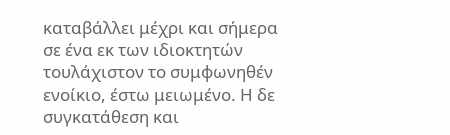καταβάλλει μέχρι και σήμερα σε ένα εκ των ιδιοκτητών τουλάχιστον το συμφωνηθέν ενοίκιο, έστω μειωμένο. Η δε συγκατάθεση και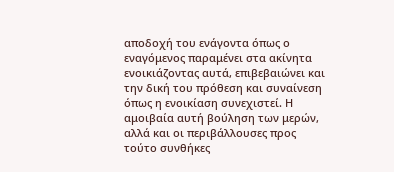αποδοχή του ενάγοντα όπως ο εναγόμενος παραμένει στα ακίνητα ενοικιάζοντας αυτά, επιβεβαιώνει και την δική του πρόθεση και συναίνεση όπως η ενοικίαση συνεχιστεί. Η αμοιβαία αυτή βούληση των μερών, αλλά και οι περιβάλλουσες προς τούτο συνθήκες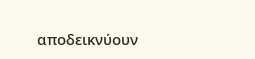αποδεικνύουν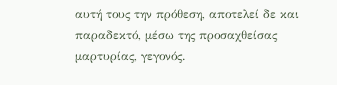αυτή τους την πρόθεση, αποτελεί δε και παραδεκτό, μέσω της προσαχθείσας μαρτυρίας, γεγονός.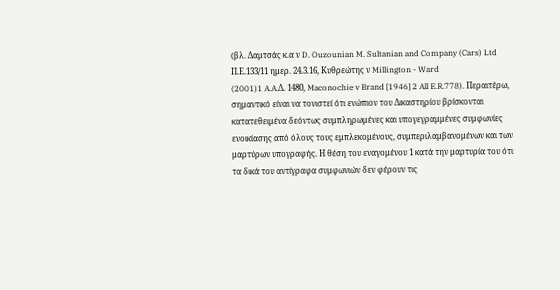(βλ. Δαμτσάς κ.α ν D. Ouzounian M. Sultanian and Company (Cars) Ltd Π.Ε.133/11 ημερ. 24.3.16, Κυθρεώτης ν Millington - Ward
(2001)1 A.A.Δ. 1480, Maconochie v Brand [1946] 2 All E.R.778). Περαιτέρω, σημαντικό είναι να τονιστεί ότι ενώπιον του Δικαστηρίου βρίσκονται κατατεθειμένα δεόντως συμπληρωμένες και υπογεγραμμένες συμφωνίες ενοικίασης από όλους τους εμπλεκομένους, συμπεριλαμβανομένων και των μαρτύρων υπογραφής. Η θέση του εναγομένου 1 κατά την μαρτυρία του ότι τα δικά του αντίγραφα συμφωνιών δεν φέρουν τις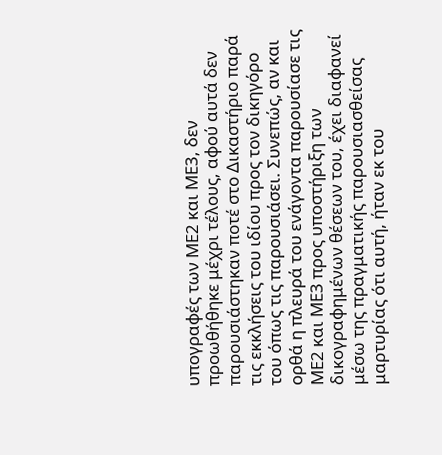υπογραφές των ΜΕ2 και ΜΕ3, δεν προωθήθηκε μέχρι τέλους, αφού αυτά δεν παρουσιάστηκαν ποτέ στο Δικαστήριο παρά τις εκκλήσεις του ιδίου προς τον δικηγόρο του όπως τις παρουσιάσει. Συνεπώς, αν και ορθά η πλευρά του ενάγοντα παρουσίασε τις ΜΕ2 και ΜΕ3 προς υποστήριξη των δικογραφημένων θέσεων του, έχει διαφανεί μέσω της πραγματικής παρουσιασθείσας μαρτυρίας ότι αυτή, ήταν εκ του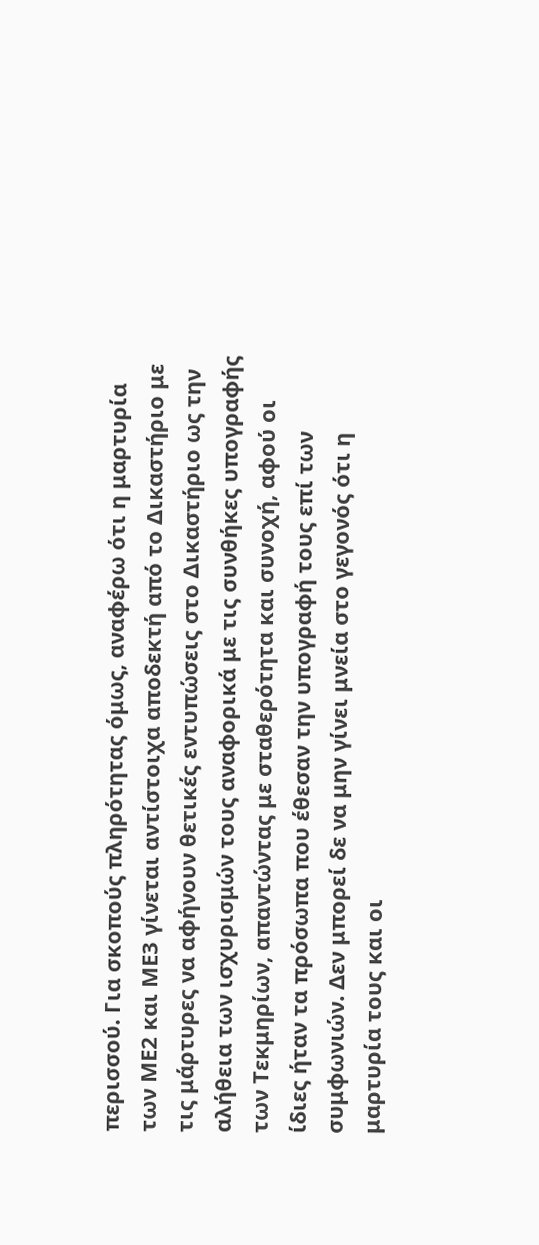περισσού. Για σκοπούς πληρότητας όμως, αναφέρω ότι η μαρτυρία των ΜΕ2 και ΜΕ3 γίνεται αντίστοιχα αποδεκτή από το Δικαστήριο με τις μάρτυρες να αφήνουν θετικές εντυπώσεις στο Δικαστήριο ως την αλήθεια των ισχυρισμών τους αναφορικά με τις συνθήκες υπογραφής των Τεκμηρίων, απαντώντας με σταθερότητα και συνοχή, αφού οι ίδιες ήταν τα πρόσωπα που έθεσαν την υπογραφή τους επί των συμφωνιών. Δεν μπορεί δε να μην γίνει μνεία στο γεγονός ότι η μαρτυρία τους και οι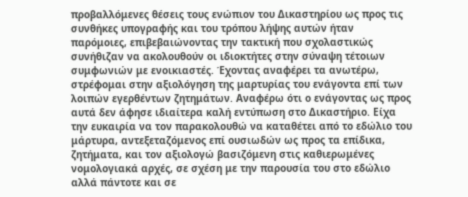προβαλλόμενες θέσεις τους ενώπιον του Δικαστηρίου ως προς τις συνθήκες υπογραφής και του τρόπου λήψης αυτών ήταν παρόμοιες, επιβεβαιώνοντας την τακτική που σχολαστικώς συνήθιζαν να ακολουθούν οι ιδιοκτήτες στην σύναψη τέτοιων συμφωνιών με ενοικιαστές. Έχοντας αναφέρει τα ανωτέρω, στρέφομαι στην αξιολόγηση της μαρτυρίας του ενάγοντα επί των λοιπών εγερθέντων ζητημάτων. Αναφέρω ότι ο ενάγοντας ως προς αυτά δεν άφησε ιδιαίτερα καλή εντύπωση στο Δικαστήριο. Είχα την ευκαιρία να τον παρακολουθώ να καταθέτει από το εδώλιο του μάρτυρα, αντεξεταζόμενος επί ουσιωδών ως προς τα επίδικα, ζητήματα, και τον αξιολογώ βασιζόμενη στις καθιερωμένες νομολογιακά αρχές, σε σχέση με την παρουσία του στο εδώλιο αλλά πάντοτε και σε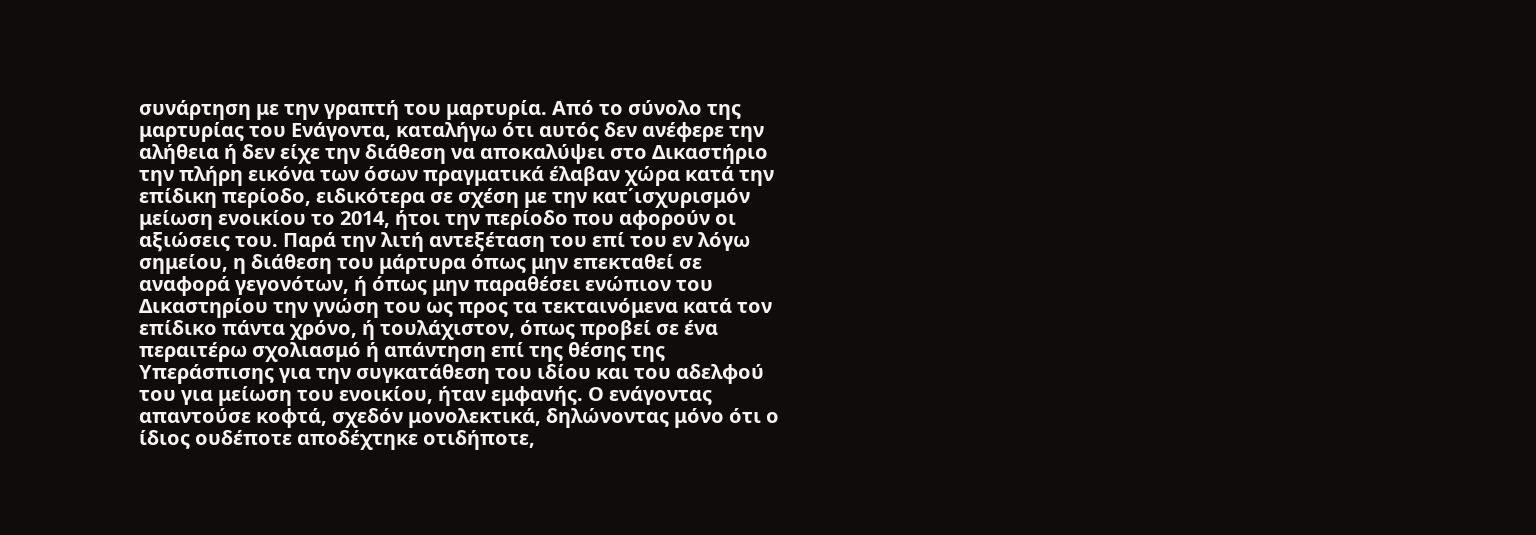συνάρτηση με την γραπτή του μαρτυρία. Από το σύνολο της μαρτυρίας του Ενάγοντα, καταλήγω ότι αυτός δεν ανέφερε την αλήθεια ή δεν είχε την διάθεση να αποκαλύψει στο Δικαστήριο την πλήρη εικόνα των όσων πραγματικά έλαβαν χώρα κατά την επίδικη περίοδο, ειδικότερα σε σχέση με την κατ΄ισχυρισμόν μείωση ενοικίου το 2014, ήτοι την περίοδο που αφορούν οι αξιώσεις του. Παρά την λιτή αντεξέταση του επί του εν λόγω σημείου, η διάθεση του μάρτυρα όπως μην επεκταθεί σε αναφορά γεγονότων, ή όπως μην παραθέσει ενώπιον του Δικαστηρίου την γνώση του ως προς τα τεκταινόμενα κατά τον επίδικο πάντα χρόνο, ή τουλάχιστον, όπως προβεί σε ένα περαιτέρω σχολιασμό ή απάντηση επί της θέσης της Υπεράσπισης για την συγκατάθεση του ιδίου και του αδελφού του για μείωση του ενοικίου, ήταν εμφανής. Ο ενάγοντας απαντούσε κοφτά, σχεδόν μονολεκτικά, δηλώνοντας μόνο ότι ο ίδιος ουδέποτε αποδέχτηκε οτιδήποτε,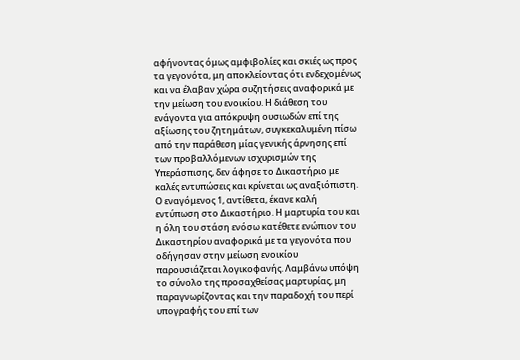αφήνοντας όμως αμφιβολίες και σκιές ως προς τα γεγονότα, μη αποκλείοντας ότι ενδεχομένως και να έλαβαν χώρα συζητήσεις αναφορικά με την μείωση του ενοικίου. Η διάθεση του ενάγοντα για απόκρυψη ουσιωδών επί της αξίωσης του ζητημάτων, συγκεκαλυμένη πίσω από την παράθεση μίας γενικής άρνησης επί των προβαλλόμενων ισχυρισμών της Υπεράσπισης, δεν άφησε το Δικαστήριο με καλές εντυπώσεις και κρίνεται ως αναξιόπιστη. Ο εναγόμενος 1, αντίθετα, έκανε καλή εντύπωση στο Δικαστήριο. Η μαρτυρία του και η όλη του στάση ενόσω κατέθετε ενώπιον του Δικαστηρίου αναφορικά με τα γεγονότα που οδήγησαν στην μείωση ενοικίου παρουσιάζεται λογικοφανής. Λαμβάνω υπόψη το σύνολο της προσαχθείσας μαρτυρίας, μη παραγνωρίζοντας και την παραδοχή του περί υπογραφής του επί των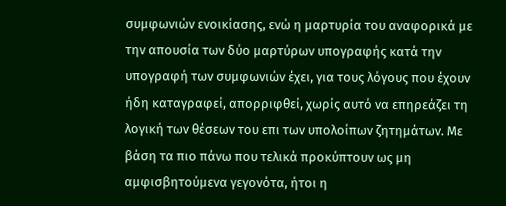συμφωνιών ενοικίασης, ενώ η μαρτυρία του αναφορικά με την απουσία των δύο μαρτύρων υπογραφής κατά την υπογραφή των συμφωνιών έχει, για τους λόγους που έχουν ήδη καταγραφεί, απορριφθεί, χωρίς αυτό να επηρεάζει τη λογική των θέσεων του επι των υπολοίπων ζητημάτων. Με βάση τα πιο πάνω που τελικά προκύπτουν ως μη αμφισβητούμενα γεγονότα, ήτοι η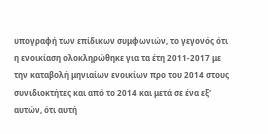υπογραφή των επίδικων συμφωνιών, το γεγονός ότι η ενοικίαση ολοκληρώθηκε για τα έτη 2011-2017 με την καταβολή μηνιαίων ενοικίων προ του 2014 στους συνιδιοκτήτες και από το 2014 και μετά σε ένα εξ' αυτών, ότι αυτή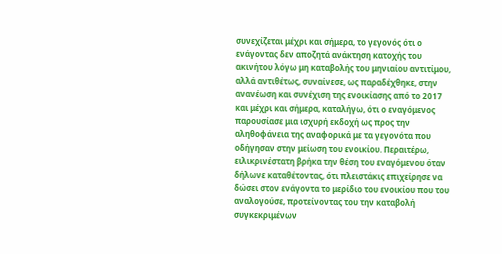συνεχίζεται μέχρι και σήμερα, το γεγονός ότι ο ενάγοντας δεν αποζητά ανάκτηση κατοχής του ακινήτου λόγω μη καταβολής του μηνιαίου αντιτίμου, αλλά αντιθέτως, συναίνεσε, ως παραδέχθηκε, στην ανανέωση και συνέχιση της ενοικίασης από το 2017 και μέχρι και σήμερα, καταλήγω, ότι ο εναγόμενος παρουσίασε μια ισχυρή εκδοχή ως προς την αληθοφάνεια της αναφορικά με τα γεγονότα που οδήγησαν στην μείωση του ενοικίου. Περαιτέρω, ειλικρινέστατη βρήκα την θέση του εναγόμενου όταν δήλωνε καταθέτοντας, ότι πλειστάκις επιχείρησε να δώσει στον ενάγοντα το μερίδιο του ενοικίου που του αναλογούσε, προτείνοντας του την καταβολή συγκεκριμένων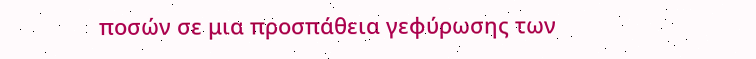ποσών σε μια προσπάθεια γεφύρωσης των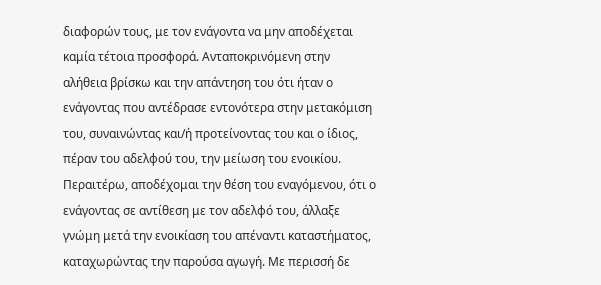διαφορών τους, με τον ενάγοντα να μην αποδέχεται καμία τέτοια προσφορά. Ανταποκρινόμενη στην αλήθεια βρίσκω και την απάντηση του ότι ήταν ο ενάγοντας που αντέδρασε εντονότερα στην μετακόμιση του, συναινώντας και/ή προτείνοντας του και ο ίδιος, πέραν του αδελφού του, την μείωση του ενοικίου. Περαιτέρω, αποδέχομαι την θέση του εναγόμενου, ότι ο ενάγοντας σε αντίθεση με τον αδελφό του, άλλαξε γνώμη μετά την ενοικίαση του απέναντι καταστήματος, καταχωρώντας την παρούσα αγωγή. Με περισσή δε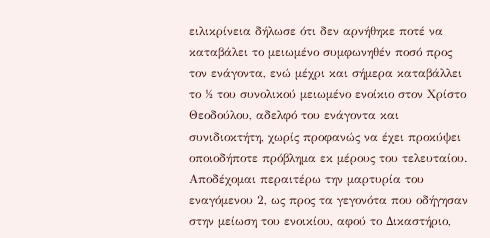ειλικρίνεια δήλωσε ότι δεν αρνήθηκε ποτέ να καταβάλει το μειωμένο συμφωνηθέν ποσό προς τον ενάγοντα, ενώ μέχρι και σήμερα καταβάλλει το ½ του συνολικού μειωμένο ενοίκιο στον Χρίστο Θεοδούλου, αδελφό του ενάγοντα και συνιδιοκτήτη, χωρίς προφανώς να έχει προκύψει οποιοδήποτε πρόβλημα εκ μέρους του τελευταίου. Αποδέχομαι περαιτέρω την μαρτυρία του εναγόμενου 2, ως προς τα γεγονότα που οδήγησαν στην μείωση του ενοικίου, αφού το Δικαστήριο,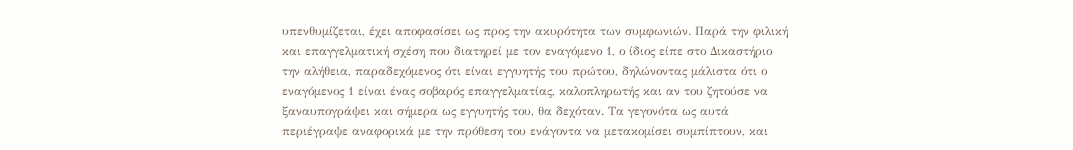υπενθυμίζεται, έχει αποφασίσει ως προς την ακυρότητα των συμφωνιών. Παρά την φιλική και επαγγελματική σχέση που διατηρεί με τον εναγόμενο 1, ο ίδιος είπε στο Δικαστήριο την αλήθεια, παραδεχόμενος ότι είναι εγγυητής του πρώτου, δηλώνοντας μάλιστα ότι ο εναγόμενος 1 είναι ένας σοβαρός επαγγελματίας, καλοπληρωτής και αν του ζητούσε να ξαναυπογράψει και σήμερα ως εγγυητής του, θα δεχόταν. Τα γεγονότα ως αυτά περιέγραψε αναφορικά με την πρόθεση του ενάγοντα να μετακομίσει συμπίπτουν, και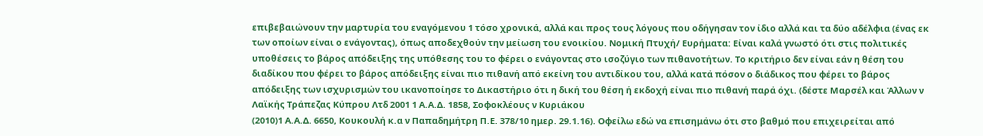επιβεβαιώνουν την μαρτυρία του εναγόμενου 1 τόσο χρονικά, αλλά και προς τους λόγους που οδήγησαν τον ίδιο αλλά και τα δύο αδέλφια (ένας εκ των οποίων είναι ο ενάγοντας), όπως αποδεχθούν την μείωση του ενοικίου. Νομική Πτυχή/ Ευρήματα: Είναι καλά γνωστό ότι στις πολιτικές υποθέσεις το βάρος απόδειξης της υπόθεσης του το φέρει ο ενάγοντας στο ισοζύγιο των πιθανοτήτων. Το κριτήριο δεν είναι εάν η θέση του διαδίκου που φέρει το βάρος απόδειξης είναι πιο πιθανή από εκείνη του αντιδίκου του, αλλά κατά πόσον ο διάδικος που φέρει το βάρος απόδειξης των ισχυρισμών του ικανοποίησε το Δικαστήριο ότι η δική του θέση ή εκδοχή είναι πιο πιθανή παρά όχι. (δέστε Μαρσέλ και Άλλων ν Λαϊκής Τράπεζας Κύπρου Λτδ 2001 1 Α.Α.Δ. 1858, Σοφοκλέους ν Κυριάκου
(2010)1 Α.Α.Δ. 6650, Κουκουλή κ.α ν Παπαδημήτρη Π.Ε. 378/10 ημερ. 29.1.16). Οφείλω εδώ να επισημάνω ότι στο βαθμό που επιχειρείται από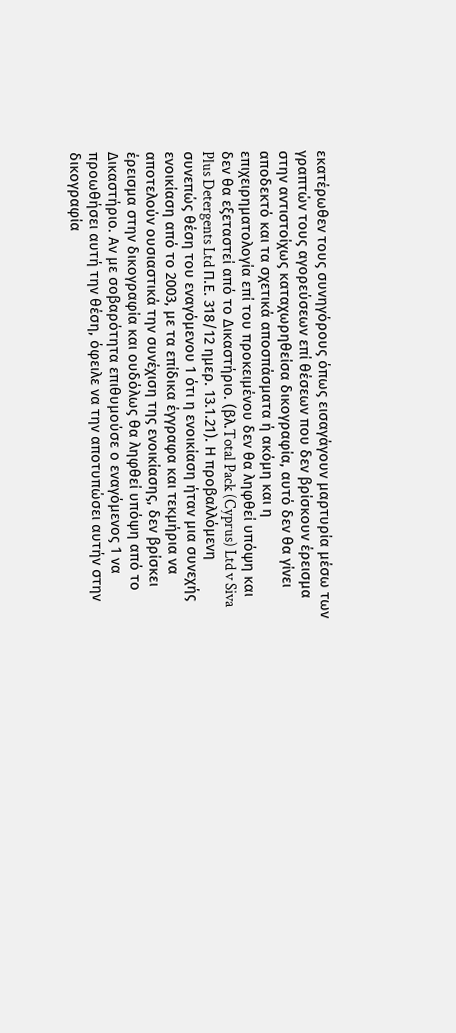εκατέρωθεν τους συνηγόρους όπως εισαγάγουν μαρτυρία μέσω των γραπτών τους αγορεύσεων επί θέσεων που δεν βρίσκουν έρεισμα στην αντιστοίχως καταχωρηθείσα δικογραφία, αυτό δεν θα γίνει αποδεκτό και τα σχετικά αποσπάσματα ή ακόμη και η επιχειρηματολογία επί του προκειμένου δεν θα ληφθεί υπόψη και δεν θα εξεταστεί από το Δικαστήριο. (βλ.Total Pack (Cyprus) Ltd v Siva Plus Detergents Ltd Π.Ε. 318/12 ημερ. 13.1.21). Η προβαλλόμενη συνεπώς θέση του εναγόμενου 1 ότι η ενοικίαση ήταν μια συνεχής ενοικίαση από το 2003, με τα επίδικα έγγραφα και τεκμήρια να αποτελούν ουσιαστικά την συνέχιση της ενοικίασης, δεν βρίσκει έρεισμα στην δικογραφία και ουδόλως θα ληφθεί υπόψη από το Δικαστήριο. Αν με σοβαρότητα επιθυμούσε ο εναγόμενος 1 να προωθήσει αυτή την θέση, όφειλε να την αποτυπώσει αυτήν στην δικογραφία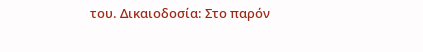του. Δικαιοδοσία: Στο παρόν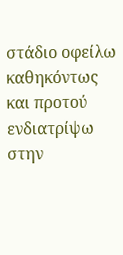στάδιο οφείλω καθηκόντως και προτού ενδιατρίψω στην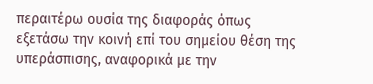περαιτέρω ουσία της διαφοράς όπως εξετάσω την κοινή επί του σημείου θέση της υπεράσπισης, αναφορικά με την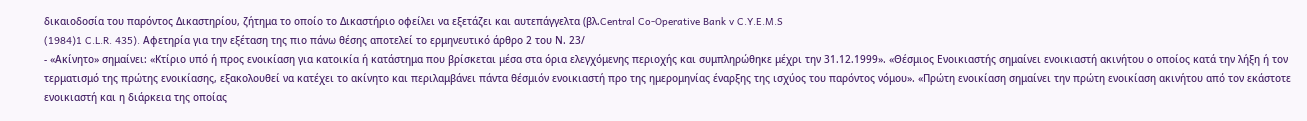δικαιοδοσία του παρόντος Δικαστηρίου, ζήτημα το οποίο το Δικαστήριο οφείλει να εξετάζει και αυτεπάγγελτα (βλ.Central Co-Operative Bank v C.Y.E.M.S
(1984)1 C.L.R. 435). Αφετηρία για την εξέταση της πιο πάνω θέσης αποτελεί το ερμηνευτικό άρθρο 2 του Ν. 23/
- «Ακίνητο» σημαίνει: «Κτίριο υπό ή προς ενοικίαση για κατοικία ή κατάστημα που βρίσκεται μέσα στα όρια ελεγχόμενης περιοχής και συμπληρώθηκε μέχρι την 31.12.1999». «Θέσμιος Ενοικιαστής σημαίνει ενοικιαστή ακινήτου ο οποίος κατά την λήξη ή τον τερματισμό της πρώτης ενοικίασης, εξακολουθεί να κατέχει το ακίνητο και περιλαμβάνει πάντα θέσμιόν ενοικιαστή προ της ημερομηνίας έναρξης της ισχύος του παρόντος νόμου». «Πρώτη ενοικίαση σημαίνει την πρώτη ενοικίαση ακινήτου από τον εκάστοτε ενοικιαστή και η διάρκεια της οποίας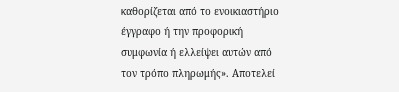καθορίζεται από το ενοικιαστήριο έγγραφο ή την προφορική συμφωνία ή ελλείψει αυτών από τον τρόπο πληρωμής». Αποτελεί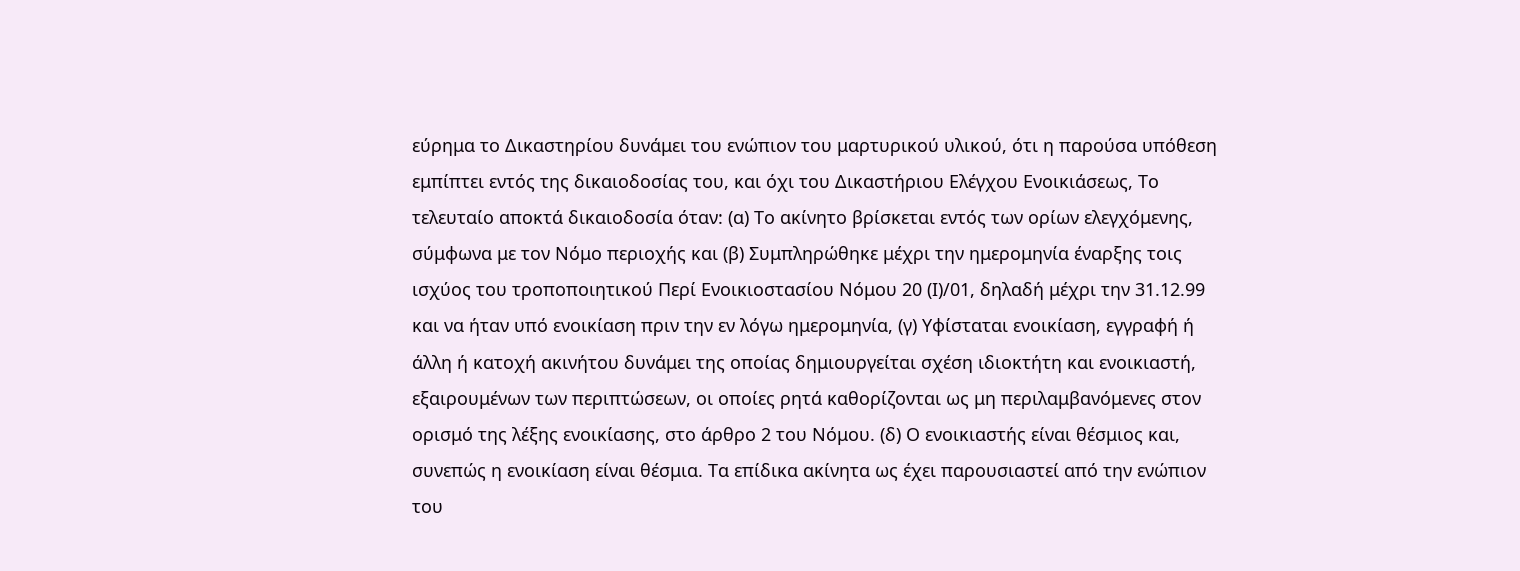εύρημα το Δικαστηρίου δυνάμει του ενώπιον του μαρτυρικού υλικού, ότι η παρούσα υπόθεση εμπίπτει εντός της δικαιοδοσίας του, και όχι του Δικαστήριου Ελέγχου Ενοικιάσεως, Το τελευταίο αποκτά δικαιοδοσία όταν: (α) Το ακίνητο βρίσκεται εντός των ορίων ελεγχόμενης, σύμφωνα με τον Νόμο περιοχής και (β) Συμπληρώθηκε μέχρι την ημερομηνία έναρξης τοις ισχύος του τροποποιητικού Περί Ενοικιοστασίου Νόμου 20 (Ι)/01, δηλαδή μέχρι την 31.12.99 και να ήταν υπό ενοικίαση πριν την εν λόγω ημερομηνία, (γ) Υφίσταται ενοικίαση, εγγραφή ή άλλη ή κατοχή ακινήτου δυνάμει της οποίας δημιουργείται σχέση ιδιοκτήτη και ενοικιαστή, εξαιρουμένων των περιπτώσεων, οι οποίες ρητά καθορίζονται ως μη περιλαμβανόμενες στον ορισμό της λέξης ενοικίασης, στο άρθρο 2 του Νόμου. (δ) Ο ενοικιαστής είναι θέσμιος και, συνεπώς η ενοικίαση είναι θέσμια. Τα επίδικα ακίνητα ως έχει παρουσιαστεί από την ενώπιον του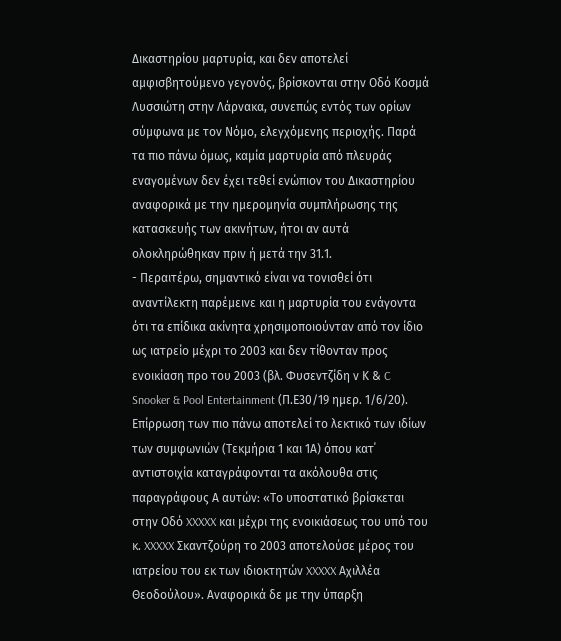Δικαστηρίου μαρτυρία, και δεν αποτελεί αμφισβητούμενο γεγονός, βρίσκονται στην Οδό Κοσμά Λυσσιώτη στην Λάρνακα, συνεπώς εντός των ορίων σύμφωνα με τον Νόμο, ελεγχόμενης περιοχής. Παρά τα πιο πάνω όμως, καμία μαρτυρία από πλευράς εναγομένων δεν έχει τεθεί ενώπιον του Δικαστηρίου αναφορικά με την ημερομηνία συμπλήρωσης της κατασκευής των ακινήτων, ήτοι αν αυτά ολοκληρώθηκαν πριν ή μετά την 31.1.
- Περαιτέρω, σημαντικό είναι να τονισθεί ότι αναντίλεκτη παρέμεινε και η μαρτυρία του ενάγοντα ότι τα επίδικα ακίνητα χρησιμοποιούνταν από τον ίδιο ως ιατρείο μέχρι το 2003 και δεν τίθονταν προς ενοικίαση προ του 2003 (βλ. Φυσεντζίδη ν Κ & C Snooker & Pool Entertainment (Π.Ε30/19 ημερ. 1/6/20). Επίρρωση των πιο πάνω αποτελεί το λεκτικό των ιδίων των συμφωνιών (Τεκμήρια 1 και 1Α) όπου κατ΄ αντιστοιχία καταγράφονται τα ακόλουθα στις παραγράφους Α αυτών: «Το υποστατικό βρίσκεται στην Οδό XXXXX και μέχρι της ενοικιάσεως του υπό του κ. XXXXX Σκαντζούρη τo 2003 αποτελούσε μέρος του ιατρείου του εκ των ιδιοκτητών XXXXX Αχιλλέα Θεοδούλου». Αναφορικά δε με την ύπαρξη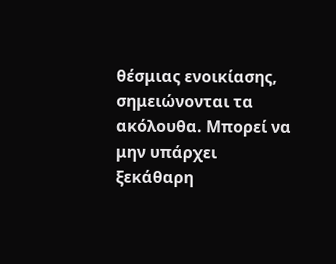θέσμιας ενοικίασης, σημειώνονται τα ακόλουθα. Μπορεί να μην υπάρχει ξεκάθαρη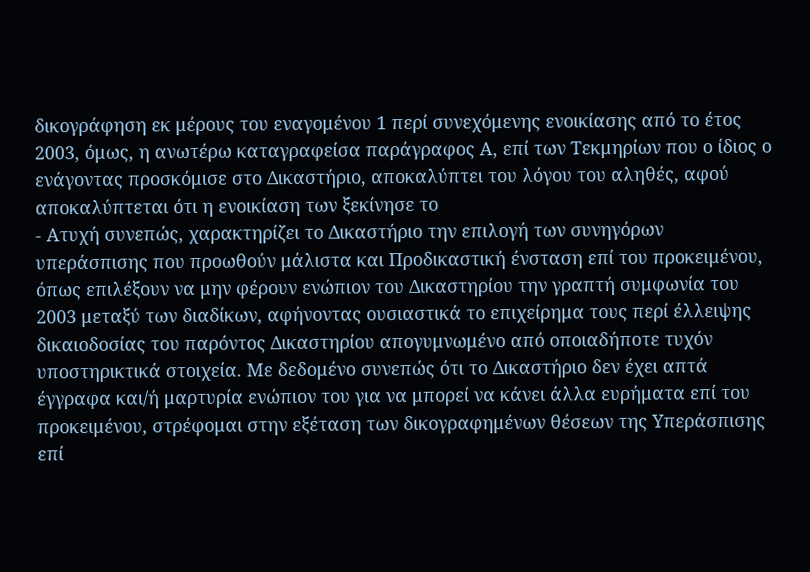δικογράφηση εκ μέρους του εναγομένου 1 περί συνεχόμενης ενοικίασης από το έτος 2003, όμως, η ανωτέρω καταγραφείσα παράγραφος Α, επί των Τεκμηρίων που ο ίδιος ο ενάγοντας προσκόμισε στο Δικαστήριο, αποκαλύπτει του λόγου του αληθές, αφού αποκαλύπτεται ότι η ενοικίαση των ξεκίνησε το
- Ατυχή συνεπώς, χαρακτηρίζει το Δικαστήριο την επιλογή των συνηγόρων υπεράσπισης που προωθούν μάλιστα και Προδικαστική ένσταση επί του προκειμένου, όπως επιλέξουν να μην φέρουν ενώπιον του Δικαστηρίου την γραπτή συμφωνία του 2003 μεταξύ των διαδίκων, αφήνοντας ουσιαστικά το επιχείρημα τους περί έλλειψης δικαιοδοσίας του παρόντος Δικαστηρίου απογυμνωμένο από οποιαδήποτε τυχόν υποστηρικτικά στοιχεία. Με δεδομένο συνεπώς ότι το Δικαστήριο δεν έχει απτά έγγραφα και/ή μαρτυρία ενώπιον του για να μπορεί να κάνει άλλα ευρήματα επί του προκειμένου, στρέφομαι στην εξέταση των δικογραφημένων θέσεων της Υπεράσπισης επί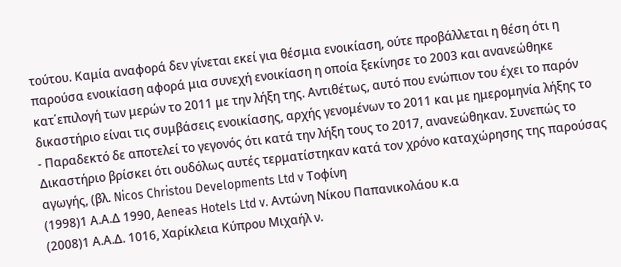τούτου. Καμία αναφορά δεν γίνεται εκεί για θέσμια ενοικίαση, ούτε προβάλλεται η θέση ότι η παρούσα ενοικίαση αφορά μια συνεχή ενοικίαση η οποία ξεκίνησε το 2003 και ανανεώθηκε κατ΄επιλογή των μερών το 2011 με την λήξη της. Αντιθέτως, αυτό που ενώπιον του έχει το παρόν δικαστήριο είναι τις συμβάσεις ενοικίασης, αρχής γενομένων το 2011 και με ημερομηνία λήξης το
- Παραδεκτό δε αποτελεί το γεγονός ότι κατά την λήξη τους το 2017, ανανεώθηκαν. Συνεπώς το Δικαστήριο βρίσκει ότι ουδόλως αυτές τερματίστηκαν κατά τον χρόνο καταχώρησης της παρούσας αγωγής, (βλ. Nicos Christou Developments Ltd v Τοφίνη
(1998)1 Α.Α.Δ 1990, Aeneas Hotels Ltd v. Αντώνη Νίκου Παπανικολάου κ.α
(2008)1 Α.Α.Δ. 1016, Χαρίκλεια Κύπρου Μιχαήλ ν.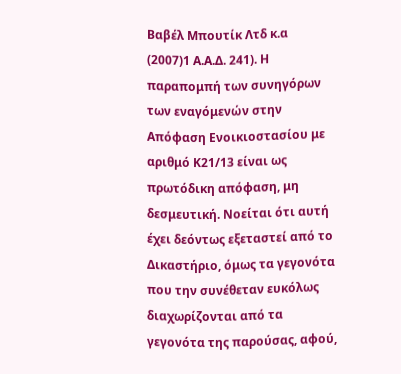Βαβέλ Μπουτίκ Λτδ κ.α
(2007)1 Α.Α.Δ. 241). Η παραπομπή των συνηγόρων των εναγόμενών στην Απόφαση Ενοικιοστασίου με αριθμό Κ21/13 είναι ως πρωτόδικη απόφαση, μη δεσμευτική. Νοείται ότι αυτή έχει δεόντως εξεταστεί από το Δικαστήριο, όμως τα γεγονότα που την συνέθεταν ευκόλως διαχωρίζονται από τα γεγονότα της παρούσας, αφού,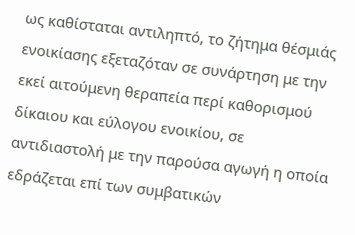ως καθίσταται αντιληπτό, το ζήτημα θέσμιάς ενοικίασης εξεταζόταν σε συνάρτηση με την εκεί αιτούμενη θεραπεία περί καθορισμού δίκαιου και εύλογου ενοικίου, σε αντιδιαστολή με την παρούσα αγωγή η οποία εδράζεται επί των συμβατικών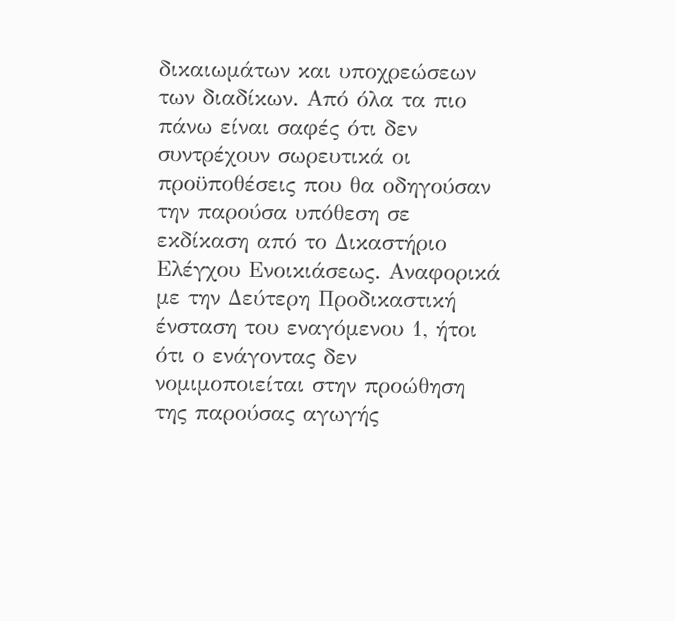δικαιωμάτων και υποχρεώσεων των διαδίκων. Από όλα τα πιο πάνω είναι σαφές ότι δεν συντρέχουν σωρευτικά οι προϋποθέσεις που θα οδηγούσαν την παρούσα υπόθεση σε εκδίκαση από το Δικαστήριο Ελέγχου Ενοικιάσεως. Αναφορικά με την Δεύτερη Προδικαστική ένσταση του εναγόμενου 1, ήτοι ότι ο ενάγοντας δεν νομιμοποιείται στην προώθηση της παρούσας αγωγής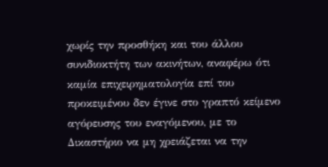χωρίς την προσθήκη και του άλλου συνιδιοκτήτη των ακινήτων, αναφέρω ότι καμία επιχειρηματολογία επί του προκειμένου δεν έγινε στο γραπτό κείμενο αγόρευσης του εναγόμενου, με το Δικαστήριο να μη χρειάζεται να την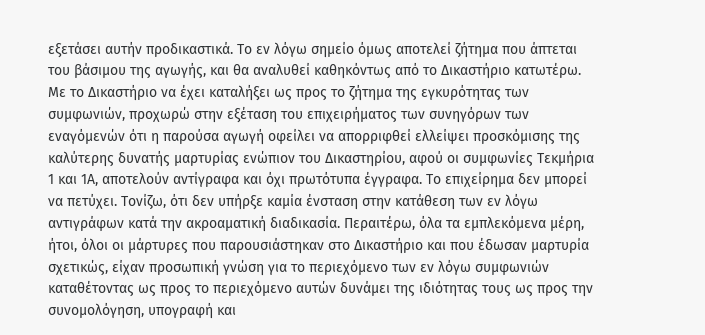εξετάσει αυτήν προδικαστικά. Το εν λόγω σημείο όμως αποτελεί ζήτημα που άπτεται του βάσιμου της αγωγής, και θα αναλυθεί καθηκόντως από το Δικαστήριο κατωτέρω. Με το Δικαστήριο να έχει καταλήξει ως προς το ζήτημα της εγκυρότητας των συμφωνιών, προχωρώ στην εξέταση του επιχειρήματος των συνηγόρων των εναγόμενών ότι η παρούσα αγωγή οφείλει να απορριφθεί ελλείψει προσκόμισης της καλύτερης δυνατής μαρτυρίας ενώπιον του Δικαστηρίου, αφού οι συμφωνίες Τεκμήρια 1 και 1Α, αποτελούν αντίγραφα και όχι πρωτότυπα έγγραφα. Το επιχείρημα δεν μπορεί να πετύχει. Τονίζω, ότι δεν υπήρξε καμία ένσταση στην κατάθεση των εν λόγω αντιγράφων κατά την ακροαματική διαδικασία. Περαιτέρω, όλα τα εμπλεκόμενα μέρη, ήτοι, όλοι οι μάρτυρες που παρουσιάστηκαν στο Δικαστήριο και που έδωσαν μαρτυρία σχετικώς, είχαν προσωπική γνώση για το περιεχόμενο των εν λόγω συμφωνιών καταθέτοντας ως προς το περιεχόμενο αυτών δυνάμει της ιδιότητας τους ως προς την συνομολόγηση, υπογραφή και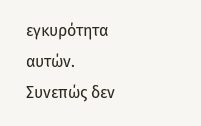εγκυρότητα αυτών. Συνεπώς δεν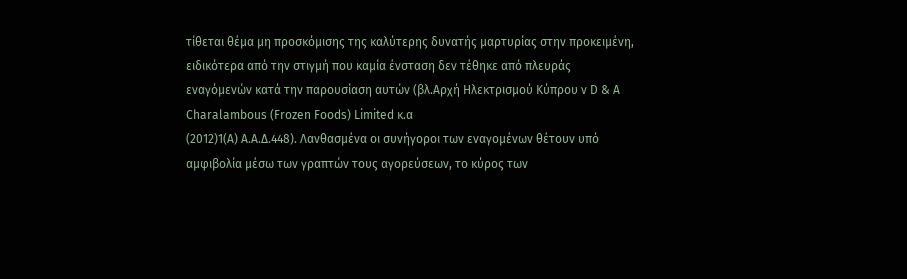τίθεται θέμα μη προσκόμισης της καλύτερης δυνατής μαρτυρίας στην προκειμένη, ειδικότερα από την στιγμή που καμία ένσταση δεν τέθηκε από πλευράς εναγόμενών κατά την παρουσίαση αυτών (βλ.Αρχή Ηλεκτρισμού Κύπρου ν D & A Charalambous (Frozen Foods) Limited κ.α
(2012)1(Α) Α.Α.Δ.448). Λανθασμένα οι συνήγοροι των εναγομένων θέτουν υπό αμφιβολία μέσω των γραπτών τους αγορεύσεων, το κύρος των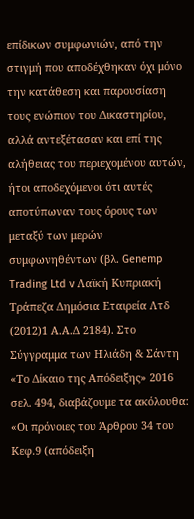επίδικων συμφωνιών, από την στιγμή που αποδέχθηκαν όχι μόνο την κατάθεση και παρουσίαση τους ενώπιον του Δικαστηρίου, αλλά αντεξέτασαν και επί της αλήθειας του περιεχομένου αυτών, ήτοι αποδεχόμενοι ότι αυτές αποτύπωναν τους όρους των μεταξύ των μερών συμφωνηθέντων (βλ. Genemp Trading Ltd v Λαϊκή Κυπριακή Τράπεζα Δημόσια Εταιρεία Λτδ
(2012)1 Α.Α.Δ 2184). Στο Σύγγραμμα των Ηλιάδη & Σάντη «Το Δίκαιο της Απόδειξης» 2016 σελ. 494, διαβάζουμε τα ακόλουθα: «Οι πρόνοιες του Άρθρου 34 του Κεφ.9 (απόδειξη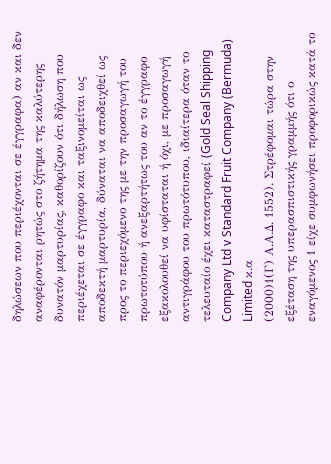δηλώσεων που περιέχονται σε έγγραφα) αν και δεν αναφέρονται ρητώς στο ζήτημα της καλύτερης δυνατόν μαρτυρίας, καθορίζουν ότι δήλωση που περιέχεται σε έγγραφο και ταξινομείται ως αποδεκτή μαρτυρία, δύναται να αποδειχθεί ως προς το περιεχόμενο της με την προσαγωγή του πρωτοτύπου ή ανεξαρτήτως του αν το έγγραφο εξακολουθεί να υφίσταται ή όχι, με προσαγωγή αντιγράφου του πρωτότυπου, ιδιαίτερα όταν το τελευταίο έχει καταστραφεί (Gold Seal Shipping Company Ltd v Standard Fruit Company (Bermuda) Limited κ.α
(2000)1(Γ) Α.Α.Δ. 1552). Στρέφομαι τώρα στην εξέταση της υπερασπιστικής γραμμής ότι ο εναγόμενος 1 είχε συμφωνήσει προφορικώς κατά το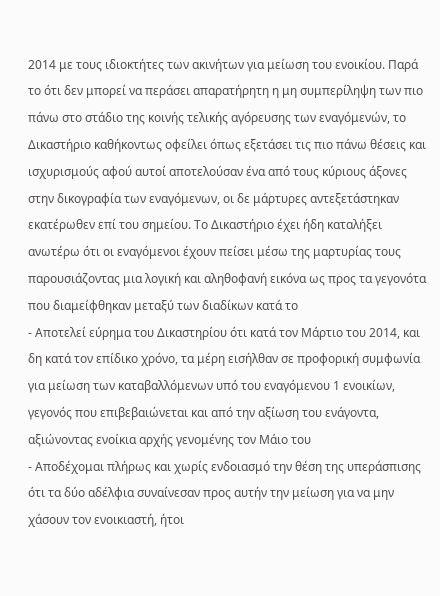2014 με τους ιδιοκτήτες των ακινήτων για μείωση του ενοικίου. Παρά το ότι δεν μπορεί να περάσει απαρατήρητη η μη συμπερίληψη των πιο πάνω στο στάδιο της κοινής τελικής αγόρευσης των εναγόμενών, το Δικαστήριο καθήκοντως οφείλει όπως εξετάσει τις πιο πάνω θέσεις και ισχυρισμούς αφού αυτοί αποτελούσαν ένα από τους κύριους άξονες στην δικογραφία των εναγόμενων, οι δε μάρτυρες αντεξετάστηκαν εκατέρωθεν επί του σημείου. Το Δικαστήριο έχει ήδη καταλήξει ανωτέρω ότι οι εναγόμενοι έχουν πείσει μέσω της μαρτυρίας τους παρουσιάζοντας μια λογική και αληθοφανή εικόνα ως προς τα γεγονότα που διαμείφθηκαν μεταξύ των διαδίκων κατά το
- Αποτελεί εύρημα του Δικαστηρίου ότι κατά τον Μάρτιο του 2014, και δη κατά τον επίδικο χρόνο, τα μέρη εισήλθαν σε προφορική συμφωνία για μείωση των καταβαλλόμενων υπό του εναγόμενου 1 ενοικίων, γεγονός που επιβεβαιώνεται και από την αξίωση του ενάγοντα, αξιώνοντας ενοίκια αρχής γενομένης τον Μάιο του
- Αποδέχομαι πλήρως και χωρίς ενδοιασμό την θέση της υπεράσπισης ότι τα δύο αδέλφια συναίνεσαν προς αυτήν την μείωση για να μην χάσουν τον ενοικιαστή, ήτοι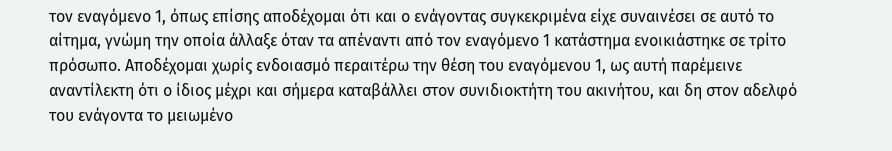τον εναγόμενο 1, όπως επίσης αποδέχομαι ότι και ο ενάγοντας συγκεκριμένα είχε συναινέσει σε αυτό το αίτημα, γνώμη την οποία άλλαξε όταν τα απέναντι από τον εναγόμενο 1 κατάστημα ενοικιάστηκε σε τρίτο πρόσωπο. Αποδέχομαι χωρίς ενδοιασμό περαιτέρω την θέση του εναγόμενου 1, ως αυτή παρέμεινε αναντίλεκτη ότι ο ίδιος μέχρι και σήμερα καταβάλλει στον συνιδιοκτήτη του ακινήτου, και δη στον αδελφό του ενάγοντα το μειωμένο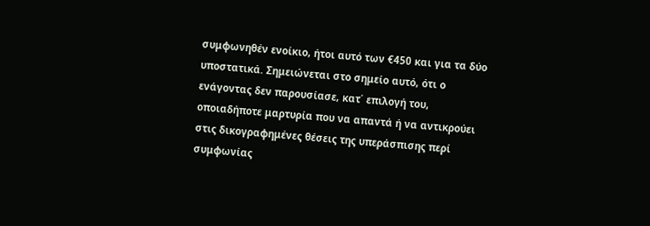συμφωνηθέν ενοίκιο, ήτοι αυτό των €450 και για τα δύο υποστατικά. Σημειώνεται στο σημείο αυτό, ότι ο ενάγοντας δεν παρουσίασε, κατ΄ επιλογή του, οποιαδήποτε μαρτυρία που να απαντά ή να αντικρούει στις δικογραφημένες θέσεις της υπεράσπισης περί συμφωνίας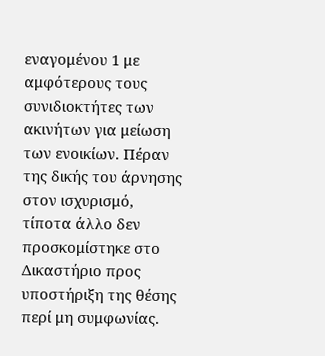εναγομένου 1 με αμφότερους τους συνιδιοκτήτες των ακινήτων για μείωση των ενοικίων. Πέραν της δικής του άρνησης στον ισχυρισμό, τίποτα άλλο δεν προσκομίστηκε στο Δικαστήριο προς υποστήριξη της θέσης περί μη συμφωνίας.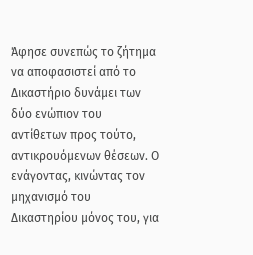Άφησε συνεπώς το ζήτημα να αποφασιστεί από το Δικαστήριο δυνάμει των δύο ενώπιον του αντίθετων προς τούτο, αντικρουόμενων θέσεων. Ο ενάγοντας, κινώντας τον μηχανισμό του Δικαστηρίου μόνος του, για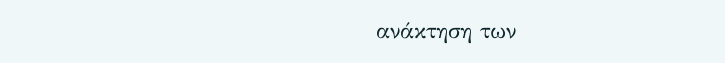ανάκτηση των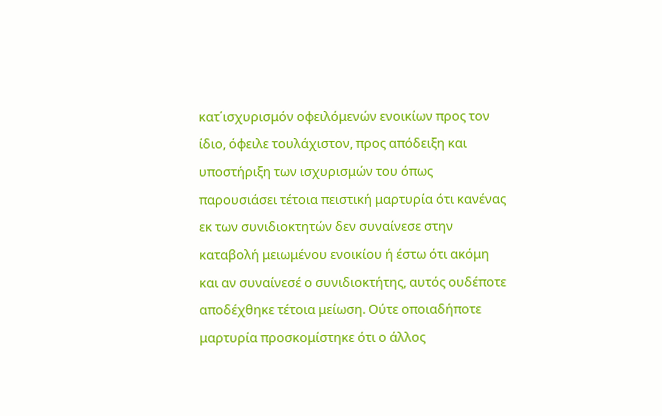κατ΄ισχυρισμόν οφειλόμενών ενοικίων προς τον ίδιο, όφειλε τουλάχιστον, προς απόδειξη και υποστήριξη των ισχυρισμών του όπως παρουσιάσει τέτοια πειστική μαρτυρία ότι κανένας εκ των συνιδιοκτητών δεν συναίνεσε στην καταβολή μειωμένου ενοικίου ή έστω ότι ακόμη και αν συναίνεσέ ο συνιδιοκτήτης, αυτός ουδέποτε αποδέχθηκε τέτοια μείωση. Ούτε οποιαδήποτε μαρτυρία προσκομίστηκε ότι ο άλλος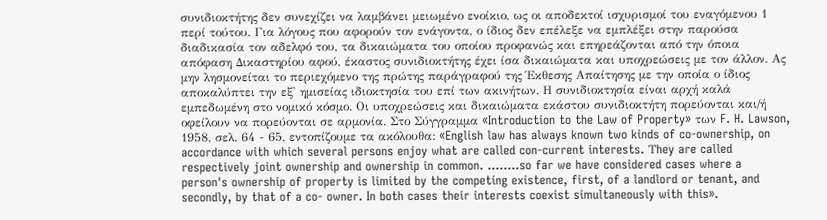συνιδιοκτήτης δεν συνεχίζει να λαμβάνει μειωμένο ενοίκιο, ως οι αποδεκτοί ισχυρισμοί του εναγόμενου 1 περί τούτου. Για λόγους που αφορούν τον ενάγοντα, ο ίδιος δεν επέλεξε να εμπλέξει στην παρούσα διαδικασία τον αδελφό του, τα δικαιώματα του οποίου προφανώς και επηρεάζονται από την όποια απόφαση Δικαστηρίου αφού, έκαστος συνιδιοκτήτης έχει ίσα δικαιώματα και υποχρεώσεις με τον άλλον. Ας μην λησμονείται το περιεχόμενο της πρώτης παράγραφού της Έκθεσης Απαίτησης με την οποία ο ίδιος αποκαλύπτει την εξ' ημισείας ιδιοκτησία του επί των ακινήτων. Η συνιδιοκτησία είναι αρχή καλά εμπεδωμένη στο νομικό κόσμο. Οι υποχρεώσεις και δικαιώματα εκάστου συνιδιοκτήτη πορεύονται και/ή οφείλουν να πορεύονται σε αρμονία. Στο Σύγγραμμα «Introduction to the Law of Property» των F. H. Lawson, 1958, σελ. 64 - 65, εντοπίζουμε τα ακόλουθα: «English law has always known two kinds of co-ownership, on accordance with which several persons enjoy what are called con-current interests. Τhey are called respectively joint ownership and ownership in common. ........so far we have considered cases where a person's ownership of property is limited by the competing existence, first, of a landlord or tenant, and secondly, by that of a co- owner. In both cases their interests coexist simultaneously with this».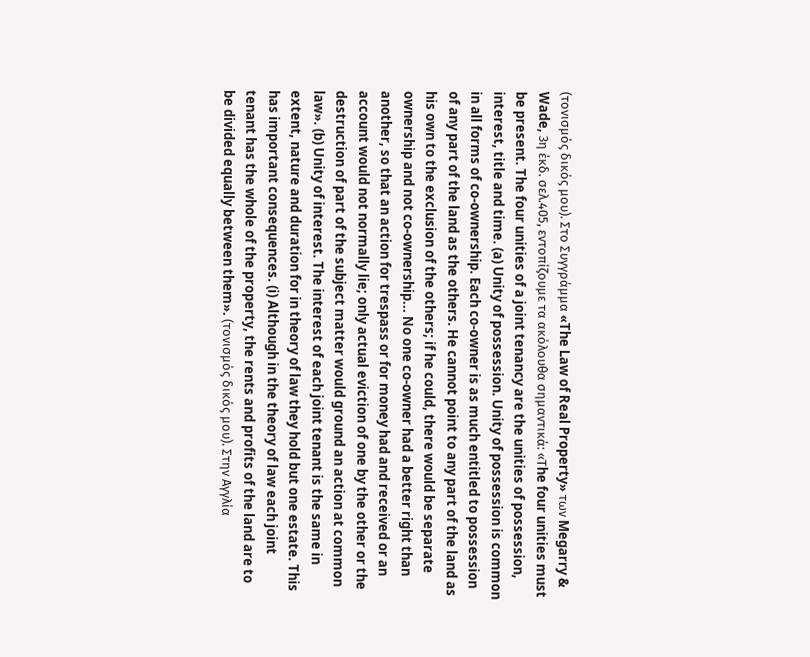(τονισμός δικός μου). Στο Συγγράμμα «The Law of Real Property» των Megarry & Wade, 3η έκδ. σελ.405, εντοπίζουμε τα ακόλουθα σημαντικά: «Τhe four unities must be present. The four unities of a joint tenancy are the unities of possession, interest, title and time. (a) Unity of possession. Unity of possession is common in all forms of co-ownership. Each co-owner is as much entitled to possession of any part of the land as the others. He cannot point to any part of the land as his own to the exclusion of the others; if he could, there would be separate ownership and not co-ownership... No one co-owner had a better right than another, so that an action for trespass or for money had and received or an account would not normally lie; only actual eviction of one by the other or the destruction of part of the subject matter would ground an action at common law». (b) Unity of interest. The interest of each joint tenant is the same in extent, nature and duration for in theory of law they hold but one estate. This has important consequences. (i) Although in the theory of law each joint tenant has the whole of the property, the rents and profits of the land are to be divided equally between them». (τονισμός δικός μου). Στην Αγγλία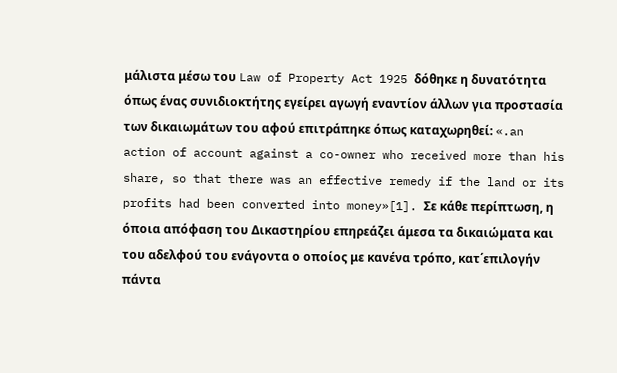μάλιστα μέσω του Law of Property Act 1925 δόθηκε η δυνατότητα όπως ένας συνιδιοκτήτης εγείρει αγωγή εναντίον άλλων για προστασία των δικαιωμάτων του αφού επιτράπηκε όπως καταχωρηθεί: «.an action of account against a co-owner who received more than his share, so that there was an effective remedy if the land or its profits had been converted into money»[1]. Σε κάθε περίπτωση, η όποια απόφαση του Δικαστηρίου επηρεάζει άμεσα τα δικαιώματα και του αδελφού του ενάγοντα ο οποίος με κανένα τρόπο, κατ΄επιλογήν πάντα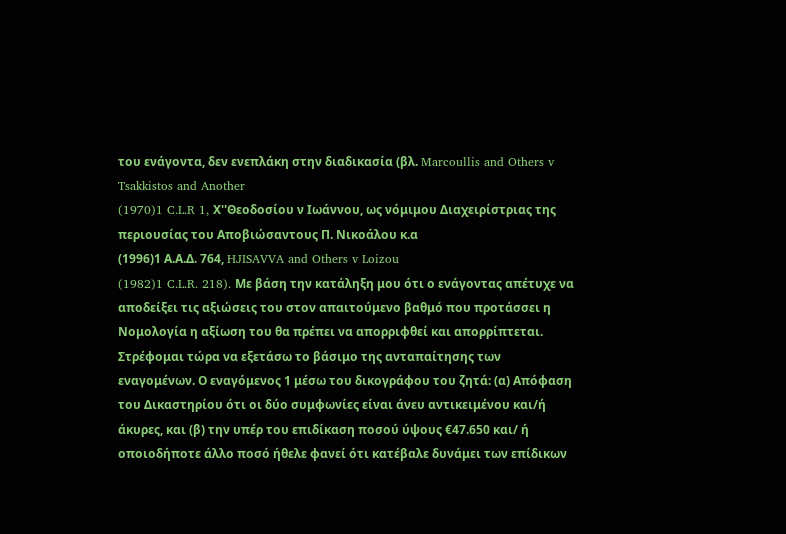του ενάγοντα, δεν ενεπλάκη στην διαδικασία (βλ. Marcoullis and Others v Tsakkistos and Another
(1970)1 C.L.R 1, Χ''Θεοδοσίου ν Ιωάννου, ως νόμιμου Διαχειρίστριας της περιουσίας του Αποβιώσαντους Π. Νικοάλου κ.α
(1996)1 Α.Α.Δ. 764, HJISAVVA and Others v Loizou
(1982)1 C.L.R. 218). Με βάση την κατάληξη μου ότι ο ενάγοντας απέτυχε να αποδείξει τις αξιώσεις του στον απαιτούμενο βαθμό που προτάσσει η Νομολογία η αξίωση του θα πρέπει να απορριφθεί και απορρίπτεται. Στρέφομαι τώρα να εξετάσω το βάσιμο της ανταπαίτησης των εναγομένων. Ο εναγόμενος 1 μέσω του δικογράφου του ζητά: (α) Απόφαση του Δικαστηρίου ότι οι δύο συμφωνίες είναι άνευ αντικειμένου και/ή άκυρες, και (β) την υπέρ του επιδίκαση ποσού ύψους €47.650 και/ ή οποιοδήποτε άλλο ποσό ήθελε φανεί ότι κατέβαλε δυνάμει των επίδικων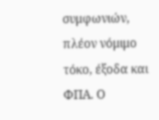συμφωνιών, πλέον νόμιμο τόκο, έξοδα και ΦΠΑ. Ο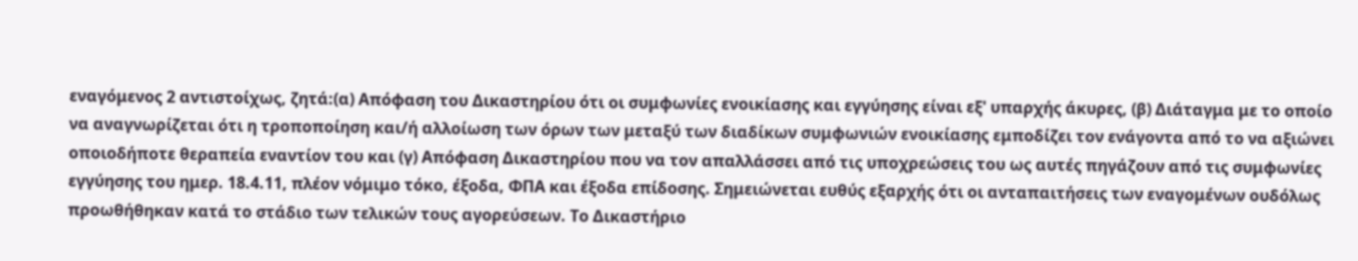εναγόμενος 2 αντιστοίχως, ζητά:(α) Απόφαση του Δικαστηρίου ότι οι συμφωνίες ενοικίασης και εγγύησης είναι εξ' υπαρχής άκυρες, (β) Διάταγμα με το οποίο να αναγνωρίζεται ότι η τροποποίηση και/ή αλλοίωση των όρων των μεταξύ των διαδίκων συμφωνιών ενοικίασης εμποδίζει τον ενάγοντα από το να αξιώνει οποιοδήποτε θεραπεία εναντίον του και (γ) Απόφαση Δικαστηρίου που να τον απαλλάσσει από τις υποχρεώσεις του ως αυτές πηγάζουν από τις συμφωνίες εγγύησης του ημερ. 18.4.11, πλέον νόμιμο τόκο, έξοδα, ΦΠΑ και έξοδα επίδοσης. Σημειώνεται ευθύς εξαρχής ότι οι ανταπαιτήσεις των εναγομένων ουδόλως προωθήθηκαν κατά το στάδιο των τελικών τους αγορεύσεων. Το Δικαστήριο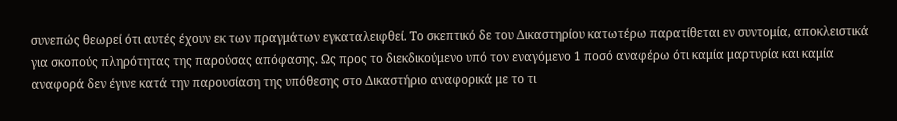συνεπώς θεωρεί ότι αυτές έχουν εκ των πραγμάτων εγκαταλειφθεί. Το σκεπτικό δε του Δικαστηρίου κατωτέρω παρατίθεται εν συντομία, αποκλειστικά για σκοπούς πληρότητας της παρούσας απόφασης. Ως προς το διεκδικούμενο υπό τον εναγόμενο 1 ποσό αναφέρω ότι καμία μαρτυρία και καμία αναφορά δεν έγινε κατά την παρουσίαση της υπόθεσης στο Δικαστήριο αναφορικά με το τι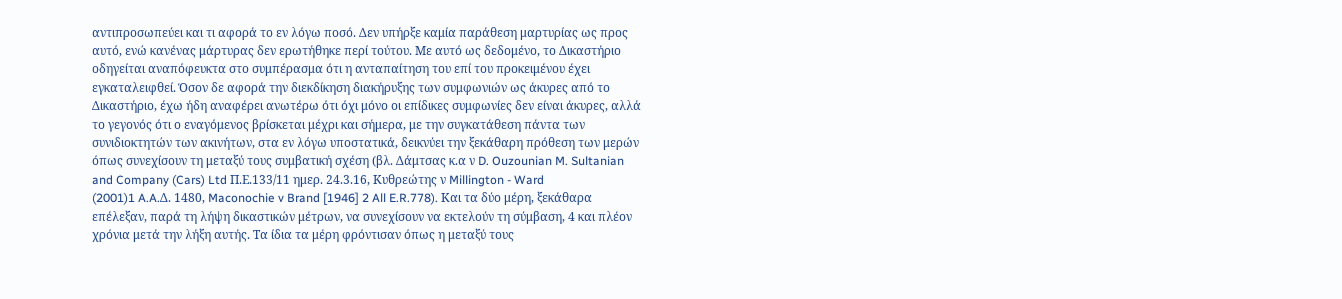αντιπροσωπεύει και τι αφορά το εν λόγω ποσό. Δεν υπήρξε καμία παράθεση μαρτυρίας ως προς αυτό, ενώ κανένας μάρτυρας δεν ερωτήθηκε περί τούτου. Με αυτό ως δεδομένο, το Δικαστήριο οδηγείται αναπόφευκτα στο συμπέρασμα ότι η ανταπαίτηση του επί του προκειμένου έχει εγκαταλειφθεί. Όσον δε αφορά την διεκδίκηση διακήρυξης των συμφωνιών ως άκυρες από το Δικαστήριο, έχω ήδη αναφέρει ανωτέρω ότι όχι μόνο οι επίδικες συμφωνίες δεν είναι άκυρες, αλλά το γεγονός ότι ο εναγόμενος βρίσκεται μέχρι και σήμερα, με την συγκατάθεση πάντα των συνιδιοκτητών των ακινήτων, στα εν λόγω υποστατικά, δεικνύει την ξεκάθαρη πρόθεση των μερών όπως συνεχίσουν τη μεταξύ τους συμβατική σχέση (βλ. Δάμτσας κ.α ν D. Ouzounian M. Sultanian and Company (Cars) Ltd Π.Ε.133/11 ημερ. 24.3.16, Κυθρεώτης ν Millington - Ward
(2001)1 A.A.Δ. 1480, Maconochie v Brand [1946] 2 All E.R.778). Και τα δύο μέρη, ξεκάθαρα επέλεξαν, παρά τη λήψη δικαστικών μέτρων, να συνεχίσουν να εκτελούν τη σύμβαση, 4 και πλέον χρόνια μετά την λήξη αυτής. Τα ίδια τα μέρη φρόντισαν όπως η μεταξύ τους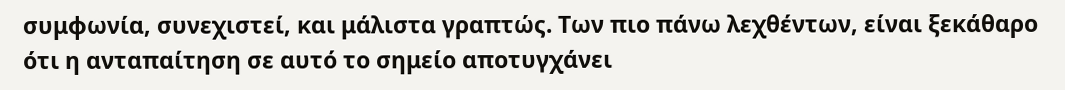συμφωνία, συνεχιστεί, και μάλιστα γραπτώς. Των πιο πάνω λεχθέντων, είναι ξεκάθαρο ότι η ανταπαίτηση σε αυτό το σημείο αποτυγχάνει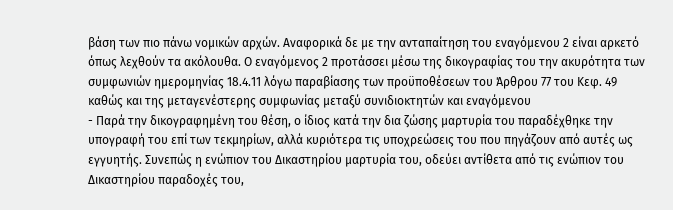βάση των πιο πάνω νομικών αρχών. Αναφορικά δε με την ανταπαίτηση του εναγόμενου 2 είναι αρκετό όπως λεχθούν τα ακόλουθα. Ο εναγόμενος 2 προτάσσει μέσω της δικογραφίας του την ακυρότητα των συμφωνιών ημερομηνίας 18.4.11 λόγω παραβίασης των προϋποθέσεων του Άρθρου 77 του Κεφ. 49 καθώς και της μεταγενέστερης συμφωνίας μεταξύ συνιδιοκτητών και εναγόμενου
- Παρά την δικογραφημένη του θέση, ο ίδιος κατά την δια ζώσης μαρτυρία του παραδέχθηκε την υπογραφή του επί των τεκμηρίων, αλλά κυριότερα τις υποχρεώσεις του που πηγάζουν από αυτές ως εγγυητής. Συνεπώς η ενώπιον του Δικαστηρίου μαρτυρία του, οδεύει αντίθετα από τις ενώπιον του Δικαστηρίου παραδοχές του,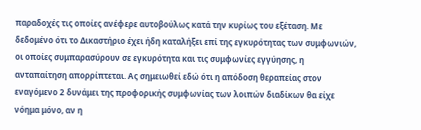παραδοχές τις οποίες ανέφερε αυτοβούλως κατά την κυρίως του εξέταση. Με δεδομένο ότι το Δικαστήριο έχει ήδη καταλήξει επί της εγκυρότητας των συμφωνιών, οι οποίες συμπαρασύρουν σε εγκυρότητα και τις συμφωνίες εγγύησης, η ανταπαίτηση απορρίπτεται. Ας σημειωθεί εδώ ότι η απόδοση θεραπείας στον εναγόμενο 2 δυνάμει της προφορικής συμφωνίας των λοιπών διαδίκων θα είχε νόημα μόνο, αν η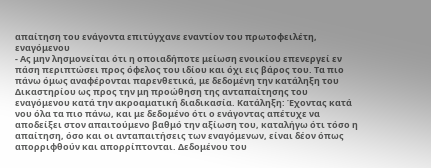απαίτηση του ενάγοντα επιτύγχανε εναντίον του πρωτοφειλέτη, εναγόμενου
- Ας μην λησμονείται ότι η οποιαδήποτε μείωση ενοικίου επενεργεί εν πάση περιπτώσει προς όφελος του ιδίου και όχι εις βάρος του. Τα πιο πάνω όμως αναφέρονται παρενθετικά, με δεδομένη την κατάληξη του Δικαστηρίου ως προς την μη προώθηση της ανταπαίτησης του εναγόμενου κατά την ακροαματική διαδικασία. Κατάληξη: Έχοντας κατά νου όλα τα πιο πάνω, και με δεδομένο ότι ο ενάγοντας απέτυχε να αποδείξει στον απαιτούμενο βαθμό την αξίωση του, καταλήγω ότι τόσο η απαίτηση, όσο και οι ανταπαιτήσεις των εναγόμενων, είναι δέον όπως απορριφθούν και απορρίπτονται. Δεδομένου του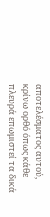αποτελέσματος αυτού, κρίνω ορθό όπως κάθε πλευρά επωμιστεί τα δικά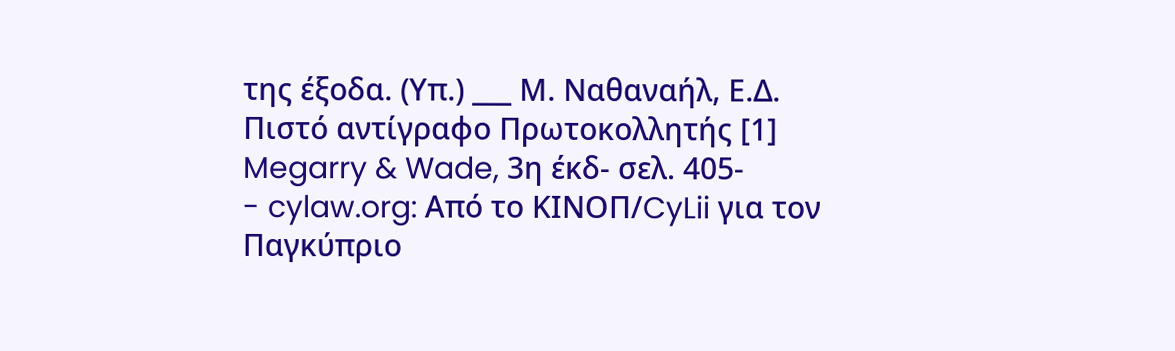της έξοδα. (Υπ.) ___ Μ. Ναθαναήλ, Ε.Δ. Πιστό αντίγραφο Πρωτοκολλητής [1] Megarry & Wade, 3η έκδ- σελ. 405-
- cylaw.org: Από το ΚΙΝOΠ/CyLii για τον Παγκύπριο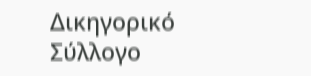Δικηγορικό Σύλλογο